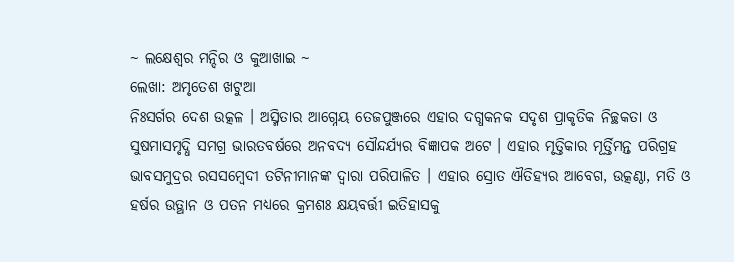~ ଲକ୍ଷେଶ୍ଵର ମନ୍ଦିର ଓ କୁଆଖାଇ ~
ଲେଖା: ଅମୃତେଶ ଖଟୁଆ
ନିଃସର୍ଗର ଦେଶ ଉତ୍କଳ । ଅସ୍ମିତାର ଆଗ୍ନେୟ ତେଜପୁଞ୍ଜରେ ଏହାର ଦଗ୍ଧକନକ ସଦୃଶ ପ୍ରାକୃତିକ ନିଚ୍ଛକତା ଓ ସୁଷମାସମୃଦ୍ଧି ସମଗ୍ର ଭାରତବର୍ଷରେ ଅନବଦ୍ୟ ସୌନ୍ଦର୍ଯ୍ୟର ବିଜ୍ଞାପକ ଅଟେ । ଏହାର ମୃତ୍ତିକାର ମୂର୍ତ୍ତିମନ୍ତ ପରିଗ୍ରହ ଭାବସମୁଦ୍ରର ରସସମ୍ବେଦୀ ତଟିନୀମାନଙ୍କ ଦ୍ବାରା ପରିପାଳିତ । ଏହାର ସ୍ରୋତ ଐତିହ୍ୟର ଆବେଗ, ଉତ୍କଣ୍ଠା, ମତି ଓ ହର୍ଷର ଉତ୍ଥାନ ଓ ପତନ ମଧ୍ୟରେ କ୍ରମଶଃ କ୍ଷୟବର୍ତ୍ତୀ ଇତିହାସକୁ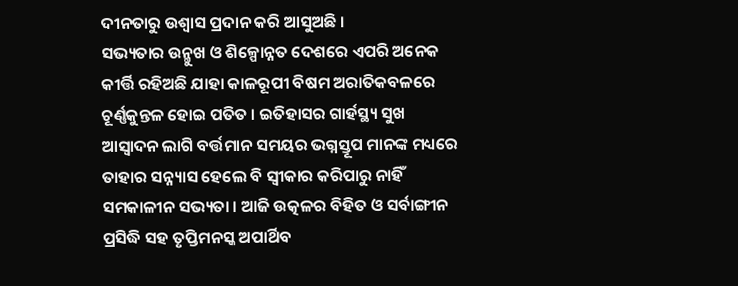ଦୀନତାରୁ ଉଶ୍ଵାସ ପ୍ରଦାନ କରି ଆସୁଅଛି ।
ସଭ୍ୟତାର ଉନ୍ମୁଖ ଓ ଶିଳ୍ପୋନ୍ନତ ଦେଶରେ ଏପରି ଅନେକ କୀର୍ତ୍ତି ରହିଅଛି ଯାହା କାଳରୂପୀ ବିଷମ ଅରାତିକବଳରେ ଚୂର୍ଣ୍ଣକୁନ୍ତଳ ହୋଇ ପତିତ । ଇତିହାସର ଗାର୍ହସ୍ଥ୍ୟ ସୁଖ ଆସ୍ଵାଦନ ଲାଗି ବର୍ତ୍ତମାନ ସମୟର ଭଗ୍ନସ୍ତୂପ ମାନଙ୍କ ମଧ୍ୟରେ ତାହାର ସନ୍ନ୍ୟାସ ହେଲେ ବି ସ୍ଵୀକାର କରିପାରୁ ନାହିଁ ସମକାଳୀନ ସଭ୍ୟତା । ଆଜି ଉତ୍କଳର ବିହିତ ଓ ସର୍ବାଙ୍ଗୀନ ପ୍ରସିଦ୍ଧି ସହ ତୃପ୍ତିମନସ୍କ ଅପାର୍ଥିବ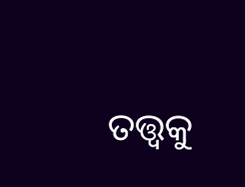ତତ୍ତ୍ଵକୁ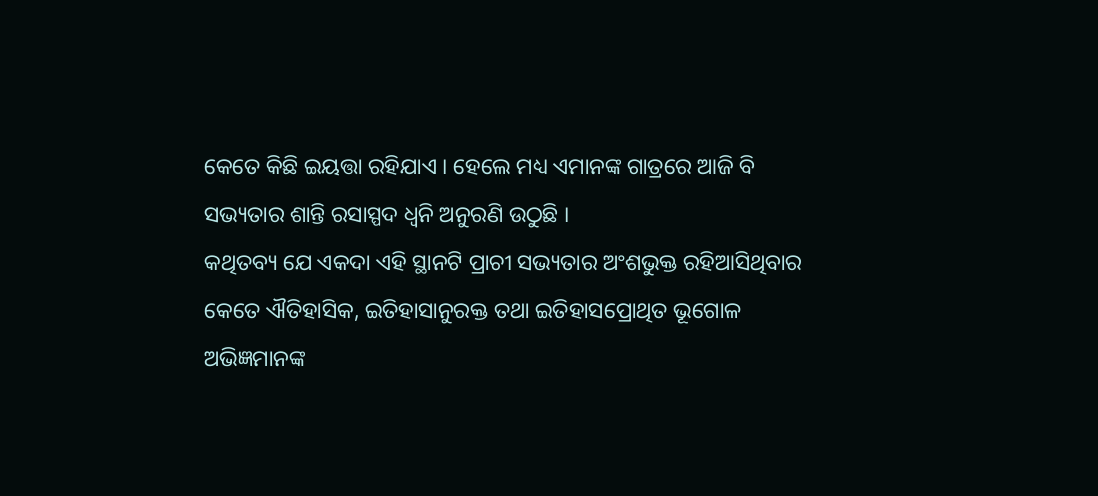କେତେ କିଛି ଇୟତ୍ତା ରହିଯାଏ । ହେଲେ ମଧ୍ୟ ଏମାନଙ୍କ ଗାତ୍ରରେ ଆଜି ବି ସଭ୍ୟତାର ଶାନ୍ତି ରସାସ୍ପଦ ଧ୍ଵନି ଅନୁରଣି ଉଠୁଛି ।
କଥିତବ୍ୟ ଯେ ଏକଦା ଏହି ସ୍ଥାନଟି ପ୍ରାଚୀ ସଭ୍ୟତାର ଅଂଶଭୁକ୍ତ ରହିଆସିଥିବାର କେତେ ଐତିହାସିକ, ଇତିହାସାନୁରକ୍ତ ତଥା ଇତିହାସପ୍ରୋଥିତ ଭୂଗୋଳ ଅଭିଜ୍ଞମାନଙ୍କ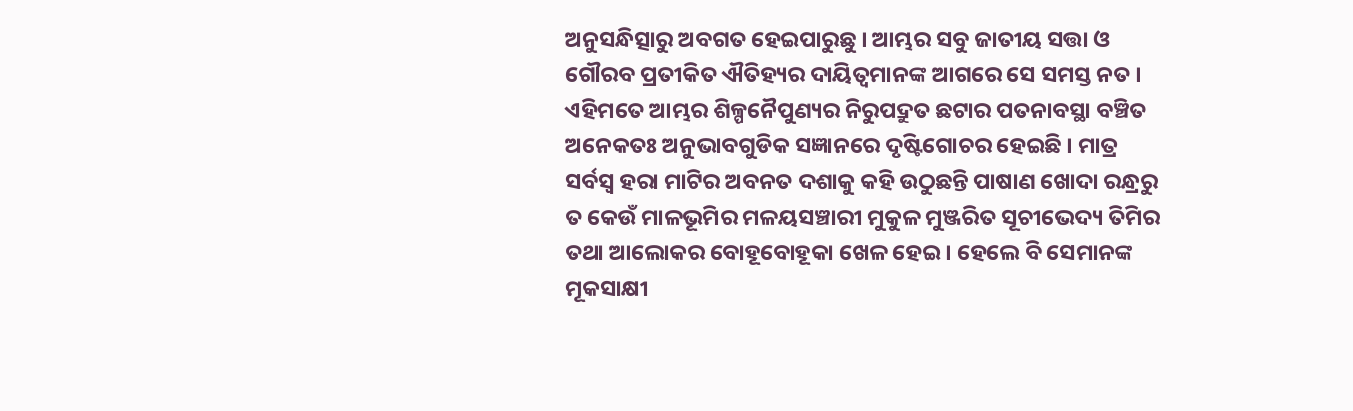ଅନୁସନ୍ଧିତ୍ସାରୁ ଅବଗତ ହେଇପାରୁଛୁ । ଆମ୍ଭର ସବୁ ଜାତୀୟ ସତ୍ତା ଓ ଗୌରବ ପ୍ରତୀକିତ ଐତିହ୍ୟର ଦାୟିତ୍ଵମାନଙ୍କ ଆଗରେ ସେ ସମସ୍ତ ନତ । ଏହିମତେ ଆମ୍ଭର ଶିଳ୍ପନୈପୁଣ୍ୟର ନିରୁପଦ୍ରୁତ ଛଟାର ପତନାବସ୍ଥା ବଞ୍ଚିତ ଅନେକତଃ ଅନୁଭାବଗୁଡିକ ସଜ୍ଞାନରେ ଦୃଷ୍ଟିଗୋଚର ହେଇଛି । ମାତ୍ର ସର୍ବସ୍ଵ ହରା ମାଟିର ଅବନତ ଦଶାକୁ କହି ଉଠୁଛନ୍ତି ପାଷାଣ ଖୋଦା ରନ୍ଧ୍ରରୁ ତ କେଉଁ ମାଳଭୂମିର ମଳୟସଞ୍ଚାରୀ ମୁକୁଳ ମୁଞ୍ଜରିତ ସୂଚୀଭେଦ୍ୟ ତିମିର ତଥା ଆଲୋକର ବୋହୂବୋହୂକା ଖେଳ ହେଇ । ହେଲେ ବି ସେମାନଙ୍କ ମୂକସାକ୍ଷୀ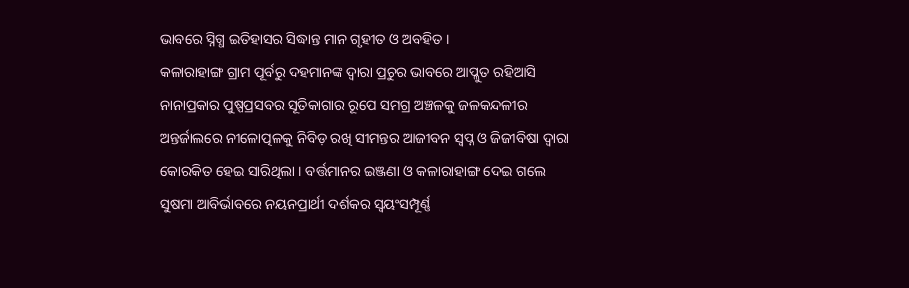ଭାବରେ ସ୍ନିଗ୍ଧ ଇତିହାସର ସିଦ୍ଧାନ୍ତ ମାନ ଗୃହୀତ ଓ ଅବହିତ ।
କଳାରାହାଙ୍ଗ ଗ୍ରାମ ପୂର୍ବରୁ ଦହମାନଙ୍କ ଦ୍ଵାରା ପ୍ରଚୁର ଭାବରେ ଆପ୍ଳୁତ ରହିଆସି ନାନାପ୍ରକାର ପୁଷ୍ପପ୍ରସବର ସୂତିକାଗାର ରୂପେ ସମଗ୍ର ଅଞ୍ଚଳକୁ ଜଳକନ୍ଦଳୀର ଅନ୍ତର୍ଜାଲରେ ନୀଳୋତ୍ପଳକୁ ନିବିଡ଼ ରଖି ସୀମନ୍ତର ଆଜୀବନ ସ୍ବପ୍ନ ଓ ଜିଜୀବିଷା ଦ୍ଵାରା କୋରକିତ ହେଇ ସାରିଥିଲା । ବର୍ତ୍ତମାନର ଇଞ୍ଜଣା ଓ କଳାରାହାଙ୍ଗ ଦେଇ ଗଲେ ସୁଷମା ଆବିର୍ଭାବରେ ନୟନପ୍ରାର୍ଥୀ ଦର୍ଶକର ସ୍ଵୟଂସମ୍ପୂର୍ଣ୍ଣ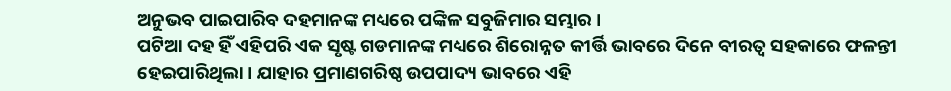ଅନୁଭବ ପାଇପାରିବ ଦହମାନଙ୍କ ମଧ୍ୟରେ ପଙ୍କିଳ ସବୁଜିମାର ସମ୍ଭାର ।
ପଟିଆ ଦହ ହିଁ ଏହିପରି ଏକ ସୃଷ୍ଟ ଗଡମାନଙ୍କ ମଧ୍ୟରେ ଶିରୋନ୍ନତ କୀର୍ତ୍ତି ଭାବରେ ଦିନେ ବୀରତ୍ଵ ସହକାରେ ଫଳନ୍ତୀ ହେଇପାରିଥିଲା । ଯାହାର ପ୍ରମାଣଗରିଷ୍ଠ ଉପପାଦ୍ୟ ଭାବରେ ଏହି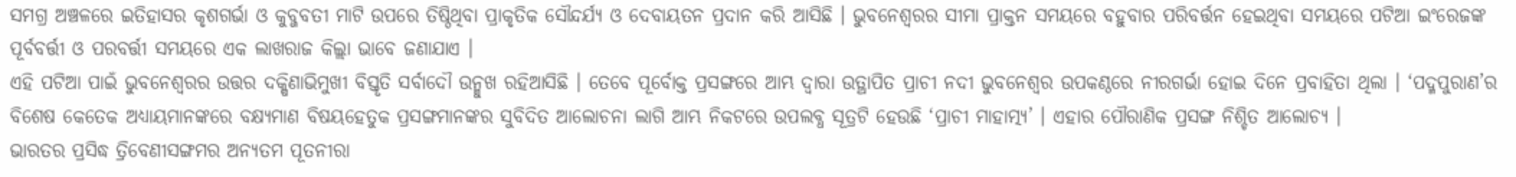ସମଗ୍ର ଅଞ୍ଚଳରେ ଇତିହାସର କୃଶଗର୍ଭା ଓ କୁବ୍ଜବତୀ ମାଟି ଉପରେ ତିଷ୍ଠିଥିବା ପ୍ରାକୃତିକ ସୌନ୍ଦର୍ଯ୍ୟ ଓ ଦେବାୟତନ ପ୍ରଦାନ କରି ଆସିଛି । ଭୁବନେଶ୍ଵରର ସୀମା ପ୍ରାକ୍ତନ ସମୟରେ ବହୁବାର ପରିବର୍ତ୍ତନ ହେଇଥିବା ସମୟରେ ପଟିଆ ଇଂରେଜଙ୍କ ପୂର୍ବବର୍ତ୍ତୀ ଓ ପରବର୍ତ୍ତୀ ସମୟରେ ଏକ ଲାଖରାଜ କିଲ୍ଲା ଭାବେ ଜଣାଯାଏ ।
ଏହି ପଟିଆ ପାଇଁ ଭୁବନେଶ୍ଵରର ଉତ୍ତର ଦକ୍ଷିଣାଭିମୁଖୀ ବିସ୍ତୃତି ସର୍ବାଦୌ ଉନ୍ମୁଖ ରହିଆସିଛି । ତେବେ ପୂର୍ବୋକ୍ତ ପ୍ରସଙ୍ଗରେ ଆମ୍ଭ ଦ୍ଵାରା ଉତ୍ଥାପିତ ପ୍ରାଚୀ ନଦୀ ଭୁବନେଶ୍ୱର ଉପକଣ୍ଠରେ ନୀରଗର୍ଭା ହୋଇ ଦିନେ ପ୍ରବାହିତା ଥିଲା । ‘ପଦ୍ମପୁରାଣ’ର ବିଶେଷ କେତେକ ଅଧ୍ୟାୟମାନଙ୍କରେ ବକ୍ଷ୍ୟମାଣ ବିଷୟହେତୁକ ପ୍ରସଙ୍ଗମାନଙ୍କର ସୁବିଦିତ ଆଲୋଚନା ଲାଗି ଆମ୍ଭ ନିକଟରେ ଉପଲବ୍ଧ ସୂତ୍ରଟି ହେଉଛି ‘ପ୍ରାଚୀ ମାହାତ୍ମ୍ୟ’ । ଏହାର ପୌରାଣିକ ପ୍ରସଙ୍ଗ ନିଶ୍ଚିତ ଆଲୋଚ୍ୟ ।
ଭାରତର ପ୍ରସିଦ୍ଧ ତ୍ରିବେଣୀସଙ୍ଗମର ଅନ୍ୟତମ ପୂତନୀରା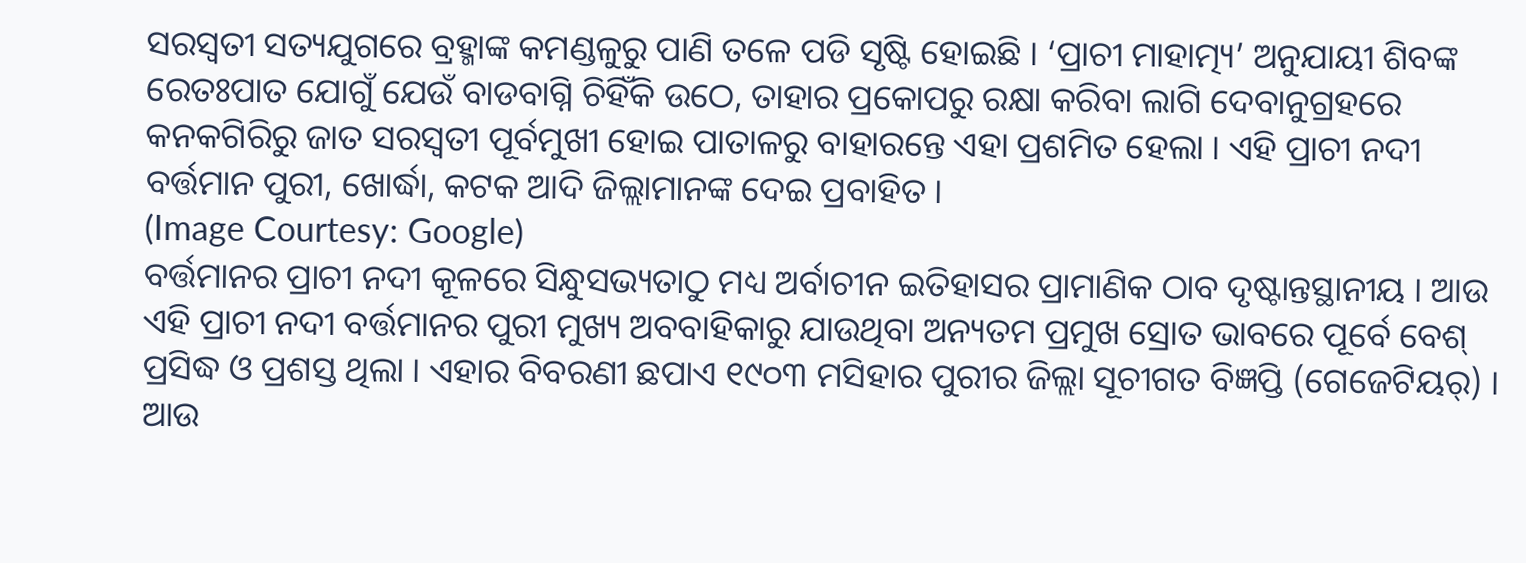ସରସ୍ଵତୀ ସତ୍ୟଯୁଗରେ ବ୍ରହ୍ମାଙ୍କ କମଣ୍ଡଳୁରୁ ପାଣି ତଳେ ପଡି ସୃଷ୍ଟି ହୋଇଛି । ‘ପ୍ରାଚୀ ମାହାତ୍ମ୍ୟ’ ଅନୁଯାୟୀ ଶିବଙ୍କ ରେତଃପାତ ଯୋଗୁଁ ଯେଉଁ ବାଡବାଗ୍ନି ଚିହିଁକି ଉଠେ, ତାହାର ପ୍ରକୋପରୁ ରକ୍ଷା କରିବା ଲାଗି ଦେବାନୁଗ୍ରହରେ କନକଗିରିରୁ ଜାତ ସରସ୍ଵତୀ ପୂର୍ବମୁଖୀ ହୋଇ ପାତାଳରୁ ବାହାରନ୍ତେ ଏହା ପ୍ରଶମିତ ହେଲା । ଏହି ପ୍ରାଚୀ ନଦୀ ବର୍ତ୍ତମାନ ପୁରୀ, ଖୋର୍ଦ୍ଧା, କଟକ ଆଦି ଜିଲ୍ଲାମାନଙ୍କ ଦେଇ ପ୍ରବାହିତ ।
(Image Courtesy: Google)
ବର୍ତ୍ତମାନର ପ୍ରାଚୀ ନଦୀ କୂଳରେ ସିନ୍ଧୁସଭ୍ୟତାଠୁ ମଧ୍ୟ ଅର୍ବାଚୀନ ଇତିହାସର ପ୍ରାମାଣିକ ଠାବ ଦୃଷ୍ଟାନ୍ତସ୍ଥାନୀୟ । ଆଉ ଏହି ପ୍ରାଚୀ ନଦୀ ବର୍ତ୍ତମାନର ପୁରୀ ମୁଖ୍ୟ ଅବବାହିକାରୁ ଯାଉଥିବା ଅନ୍ୟତମ ପ୍ରମୁଖ ସ୍ରୋତ ଭାବରେ ପୂର୍ବେ ବେଶ୍ ପ୍ରସିଦ୍ଧ ଓ ପ୍ରଶସ୍ତ ଥିଲା । ଏହାର ବିବରଣୀ ଛପାଏ ୧୯୦୩ ମସିହାର ପୁରୀର ଜିଲ୍ଲା ସୂଚୀଗତ ବିଜ୍ଞପ୍ତି (ଗେଜେଟିୟର୍) । ଆଉ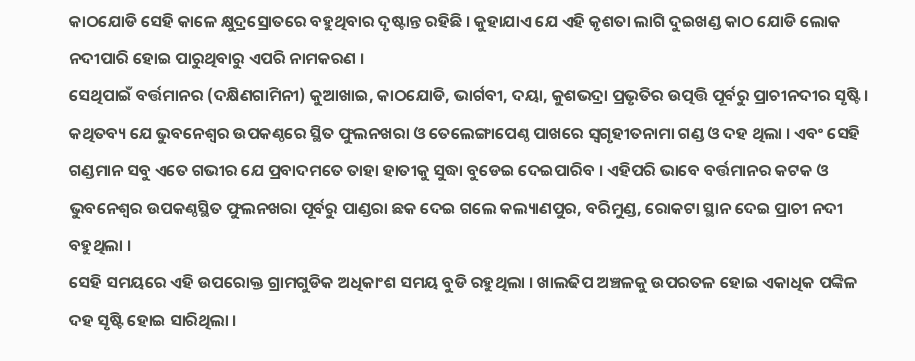କାଠଯୋଡି ସେହି କାଳେ କ୍ଷୁଦ୍ରସ୍ରୋତରେ ବହୁଥିବାର ଦୃଷ୍ଟାନ୍ତ ରହିଛି । କୁହାଯାଏ ଯେ ଏହି କୃଶତା ଲାଗି ଦୁଇଖଣ୍ଡ କାଠ ଯୋଡି ଲୋକ ନଦୀପାରି ହୋଇ ପାରୁଥିବାରୁ ଏପରି ନାମକରଣ ।
ସେଥିପାଇଁ ବର୍ତ୍ତମାନର (ଦକ୍ଷିଣଗାମିନୀ) କୁଆଖାଇ, କାଠଯୋଡି, ଭାର୍ଗବୀ, ଦୟା, କୁଶଭଦ୍ରା ପ୍ରଭୃତିର ଉତ୍ପତ୍ତି ପୂର୍ବରୁ ପ୍ରାଚୀନଦୀର ସୃଷ୍ଟି । କଥିତବ୍ୟ ଯେ ଭୁବନେଶ୍ୱର ଉପକଣ୍ଠରେ ସ୍ଥିତ ଫୁଲନଖରା ଓ ତେଲେଙ୍ଗାପେଣ୍ଠ ପାଖରେ ସ୍ଵଗୃହୀତନାମା ଗଣ୍ଡ ଓ ଦହ ଥିଲା । ଏବଂ ସେହି ଗଣ୍ଡମାନ ସବୁ ଏତେ ଗଭୀର ଯେ ପ୍ରବାଦମତେ ତାହା ହାତୀକୁ ସୁଦ୍ଧା ବୁଡେଇ ଦେଇପାରିବ । ଏହିପରି ଭାବେ ବର୍ତ୍ତମାନର କଟକ ଓ ଭୁବନେଶ୍ୱର ଉପକଣ୍ଠସ୍ଥିତ ଫୁଲନଖରା ପୂର୍ବରୁ ପାଣ୍ଡରା ଛକ ଦେଇ ଗଲେ କଲ୍ୟାଣପୁର, ବରିମୁଣ୍ଡ, ରୋକଟା ସ୍ଥାନ ଦେଇ ପ୍ରାଚୀ ନଦୀ ବହୁଥିଲା ।
ସେହି ସମୟରେ ଏହି ଉପରୋକ୍ତ ଗ୍ରାମଗୁଡିକ ଅଧିକାଂଶ ସମୟ ବୁଡି ରହୁଥିଲା । ଖାଲଢିପ ଅଞ୍ଚଳକୁ ଉପରତଳ ହୋଇ ଏକାଧିକ ପଙ୍କିଳ ଦହ ସୃଷ୍ଟି ହୋଇ ସାରିଥିଲା ।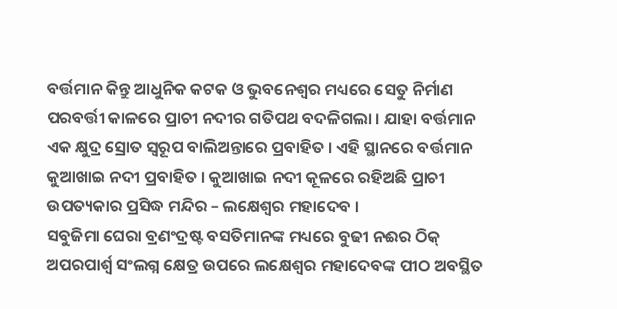ବର୍ତ୍ତମାନ କିନ୍ତୁ ଆଧୁନିକ କଟକ ଓ ଭୁବନେଶ୍ୱର ମଧ୍ୟରେ ସେତୁ ନିର୍ମାଣ ପରବର୍ତ୍ତୀ କାଳରେ ପ୍ରାଚୀ ନଦୀର ଗତିପଥ ବଦଳିଗଲା । ଯାହା ବର୍ତ୍ତମାନ ଏକ କ୍ଷୁଦ୍ର ସ୍ରୋତ ସ୍ଵରୂପ ବାଲିଅନ୍ତାରେ ପ୍ରବାହିତ । ଏହି ସ୍ଥାନରେ ବର୍ତ୍ତମାନ କୁଆଖାଇ ନଦୀ ପ୍ରବାହିତ । କୁଆଖାଇ ନଦୀ କୂଳରେ ରହିଅଛି ପ୍ରାଚୀ ଉପତ୍ୟକାର ପ୍ରସିଦ୍ଧ ମନ୍ଦିର – ଲକ୍ଷେଶ୍ଵର ମହାଦେବ ।
ସବୁଜିମା ଘେରା ବ୍ରଣଂଦ୍ରଷ୍ଟ ବସତିମାନଙ୍କ ମଧ୍ୟରେ ବୁଢୀ ନଈର ଠିକ୍ ଅପରପାର୍ଶ୍ଵ ସଂଲଗ୍ନ କ୍ଷେତ୍ର ଉପରେ ଲକ୍ଷେଶ୍ଵର ମହାଦେବଙ୍କ ପୀଠ ଅବସ୍ଥିତ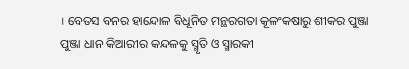। ବେତସ ବନର ହାନ୍ଦୋଳ ବିଧୂନିତ ମନ୍ଥରଗତା କୂଳଂକଷାରୁ ଶୀକର ପୁଞ୍ଜା ପୁଞ୍ଜା ଧାନ କିଆରୀର କନ୍ଦଳକୁ ସ୍ମୃତି ଓ ସ୍ମାରକୀ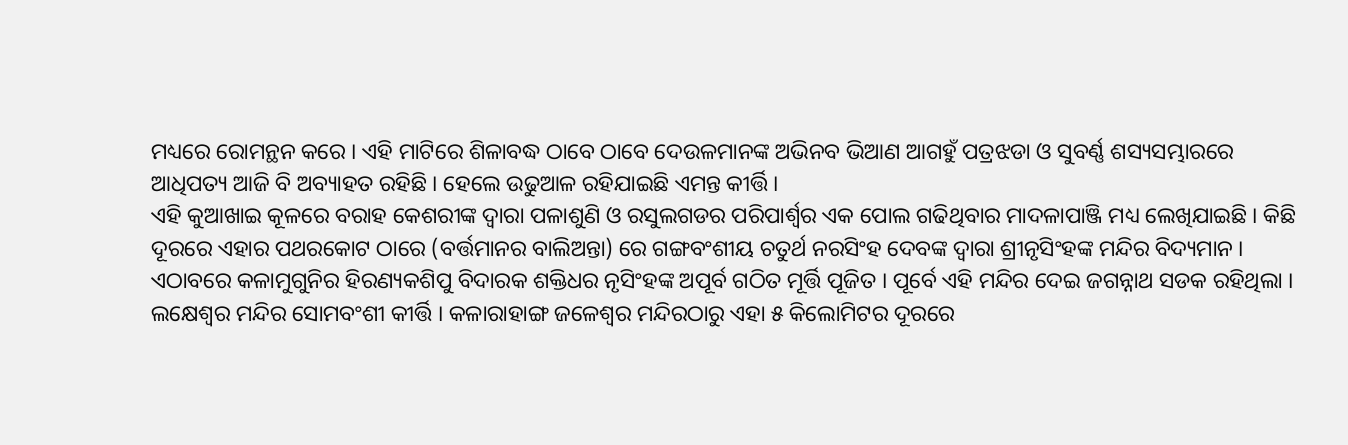ମଧ୍ୟରେ ରୋମନ୍ଥନ କରେ । ଏହି ମାଟିରେ ଶିଳାବଦ୍ଧ ଠାବେ ଠାବେ ଦେଉଳମାନଙ୍କ ଅଭିନବ ଭିଆଣ ଆଗହୁଁ ପତ୍ରଝଡା ଓ ସୁବର୍ଣ୍ଣ ଶସ୍ୟସମ୍ଭାରରେ ଆଧିପତ୍ୟ ଆଜି ବି ଅବ୍ୟାହତ ରହିଛି । ହେଲେ ଉଢୁଆଳ ରହିଯାଇଛି ଏମନ୍ତ କୀର୍ତ୍ତି ।
ଏହି କୁଆଖାଇ କୂଳରେ ବରାହ କେଶରୀଙ୍କ ଦ୍ଵାରା ପଳାଶୁଣି ଓ ରସୁଲଗଡର ପରିପାର୍ଶ୍ଵର ଏକ ପୋଲ ଗଢିଥିବାର ମାଦଳାପାଞ୍ଜି ମଧ୍ୟ ଲେଖିଯାଇଛି । କିଛି ଦୂରରେ ଏହାର ପଥରକୋଟ ଠାରେ (ବର୍ତ୍ତମାନର ବାଲିଅନ୍ତା) ରେ ଗଙ୍ଗବଂଶୀୟ ଚତୁର୍ଥ ନରସିଂହ ଦେବଙ୍କ ଦ୍ଵାରା ଶ୍ରୀନୃସିଂହଙ୍କ ମନ୍ଦିର ବିଦ୍ୟମାନ । ଏଠାବରେ କଳାମୁଗୁନିର ହିରଣ୍ୟକଶିପୁ ବିଦାରକ ଶକ୍ତିଧର ନୃସିଂହଙ୍କ ଅପୂର୍ବ ଗଠିତ ମୂର୍ତ୍ତି ପୂଜିତ । ପୂର୍ବେ ଏହି ମନ୍ଦିର ଦେଇ ଜଗନ୍ନାଥ ସଡକ ରହିଥିଲା ।
ଲକ୍ଷେଶ୍ଵର ମନ୍ଦିର ସୋମବଂଶୀ କୀର୍ତ୍ତି । କଳାରାହାଙ୍ଗ ଜଳେଶ୍ବର ମନ୍ଦିରଠାରୁ ଏହା ୫ କିଲୋମିଟର ଦୂରରେ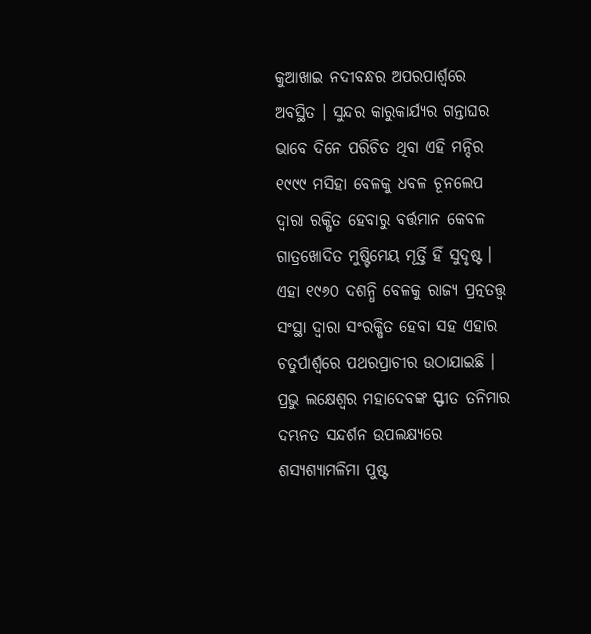କୁଆଖାଇ ନଦୀବନ୍ଧର ଅପରପାର୍ଶ୍ଵରେ ଅବସ୍ଥିତ । ସୁନ୍ଦର କାରୁକାର୍ଯ୍ୟର ଗନ୍ତାଘର ଭାବେ ଦିନେ ପରିଚିତ ଥିବା ଏହି ମନ୍ଦିର ୧୯୯୯ ମସିହା ବେଳକୁ ଧବଳ ଚୂନଲେପ ଦ୍ଵାରା ରକ୍ଷିତ ହେବାରୁ ବର୍ତ୍ତମାନ କେବଳ ଗାତ୍ରଖୋଦିତ ମୁଷ୍ଟିମେୟ ମୂର୍ତ୍ତି ହିଁ ସୁଦୃଷ୍ଟ । ଏହା ୧୯୬୦ ଦଶନ୍ଧି ବେଳକୁ ରାଜ୍ୟ ପ୍ରତ୍ନତତ୍ତ୍ଵ ସଂସ୍ଥା ଦ୍ଵାରା ସଂରକ୍ଷିତ ହେବା ସହ ଏହାର ଚତୁର୍ପାର୍ଶ୍ଵରେ ପଥରପ୍ରାଚୀର ଉଠାଯାଇଛି । ପ୍ରଭୁ ଲକ୍ଷେଶ୍ଵର ମହାଦେବଙ୍କ ସ୍ଫୀତ ତନିମାର ଦମ୍ଭନତ ସନ୍ଦର୍ଶନ ଉପଲକ୍ଷ୍ୟରେ ଶସ୍ୟଶ୍ୟାମଳିମା ପୁଷ୍ଟ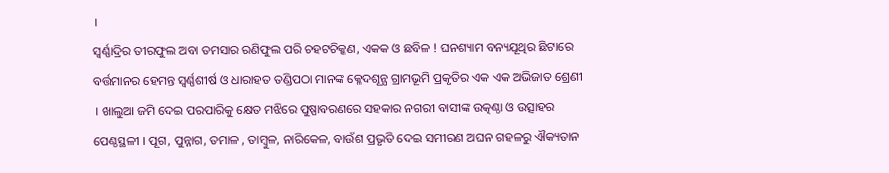।
ସ୍ଵର୍ଣ୍ଣାଦ୍ରିର ତୀରଫୁଲ ଅବା ତମସାର ରଣିଫୁଲ ପରି ଚହଟଚିକ୍କଣ, ଏକକ ଓ ଛବିଳ ! ଘନଶ୍ୟାମ ବନ୍ୟଯୂଥିର ଛିଟାରେ ବର୍ତ୍ତମାନର ହେମନ୍ତ ସ୍ଵର୍ଣ୍ଣଶୀର୍ଷ ଓ ଧାରାହତ ତଣ୍ଡିପଠା ମାନଙ୍କ କ୍ଳେଦଶୂନ୍ଯ ଗ୍ରାମଭୂମି ପ୍ରକୃତିର ଏକ ଏକ ଅଭିଜାତ ଶ୍ରେଣୀ । ଖାଲୁଆ ଜମି ଦେଇ ପରପାରିକୁ କ୍ଷେତ ମଝିରେ ପୁଷ୍ପାବରଣରେ ସହକାର ନଗରୀ ବାସୀଙ୍କ ଉତ୍କଣ୍ଠା ଓ ଉତ୍ସାହର ପେଣ୍ଠସ୍ଥଳୀ । ପୂଗ, ପୁନ୍ନାଗ, ତମାଳ , ତାମ୍ଵୁଳ, ନାରିକେଳ, ବାଉଁଶ ପ୍ରଭୃତି ଦେଇ ସମୀରଣ ଅଘନ ଗହଳରୁ ଐକ୍ୟତାନ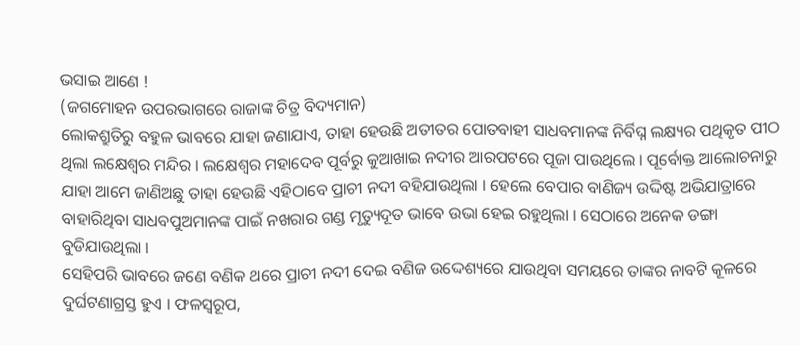ଭସାଇ ଆଣେ !
(ଜଗମୋହନ ଉପରଭାଗରେ ରାଜାଙ୍କ ଚିତ୍ର ବିଦ୍ୟମାନ)
ଲୋକଶ୍ରୁତିରୁ ବହୁଳ ଭାବରେ ଯାହା ଜଣାଯାଏ, ତାହା ହେଉଛି ଅତୀତର ପୋତବାହୀ ସାଧବମାନଙ୍କ ନିର୍ବିଘ୍ନ ଲକ୍ଷ୍ୟର ପଥିକୃତ ପୀଠ ଥିଲା ଲକ୍ଷେଶ୍ଵର ମନ୍ଦିର । ଲକ୍ଷେଶ୍ଵର ମହାଦେବ ପୂର୍ବରୁ କୁଆଖାଇ ନଦୀର ଆରପଟରେ ପୂଜା ପାଉଥିଲେ । ପୂର୍ବୋକ୍ତ ଆଲୋଚନାରୁ ଯାହା ଆମେ ଜାଣିଅଛୁ ତାହା ହେଉଛି ଏହିଠାବେ ପ୍ରାଚୀ ନଦୀ ବହିଯାଉଥିଲା । ହେଲେ ବେପାର ବାଣିଜ୍ୟ ଉଦ୍ଦିଷ୍ଟ ଅଭିଯାତ୍ରାରେ ବାହାରିଥିବା ସାଧବପୁଅମାନଙ୍କ ପାଇଁ ନଖରାର ଗଣ୍ଡ ମୃତ୍ୟୁଦୂତ ଭାବେ ଉଭା ହେଇ ରହୁଥିଲା । ସେଠାରେ ଅନେକ ଡଙ୍ଗା ବୁଡିଯାଉଥିଲା ।
ସେହିପରି ଭାବରେ ଜଣେ ବଣିକ ଥରେ ପ୍ରାଚୀ ନଦୀ ଦେଇ ବଣିଜ ଉଦ୍ଦେଶ୍ୟରେ ଯାଉଥିବା ସମୟରେ ତାଙ୍କର ନାବଟି କୂଳରେ ଦୁର୍ଘଟଣାଗ୍ରସ୍ତ ହୁଏ । ଫଳସ୍ଵରୂପ,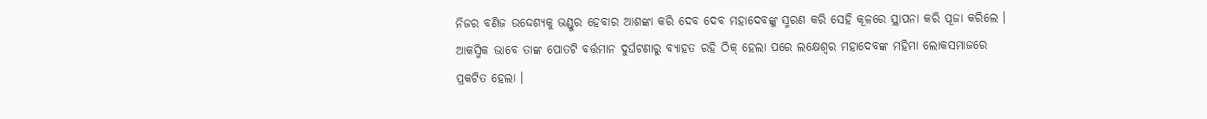ନିଜର ବଣିଜ ଉଦ୍ଦେଶ୍ୟକୁ ଭଣ୍ଡୁର ହେବାର ଆଶଙ୍କା କରି ଦେବ ଦେବ ମହାଦେବଙ୍କୁ ସ୍ମରଣ କରି ସେହି କୂଳରେ ସ୍ଥାପନା କରି ପୂଜା କରିଲେ । ଆକସ୍ମିକ ଭାବେ ତାଙ୍କ ପୋତଟି ବର୍ତ୍ତମାନ ଦୁର୍ଘଟଣାରୁ ବ୍ୟାହତ ରହି ଠିକ୍ ହେଲା ପରେ ଲକ୍ଷେଶ୍ଵର ମହାଦେବଙ୍କ ମହିମା ଲୋକସମାଜରେ ପ୍ରକଟିତ ହେଲା ।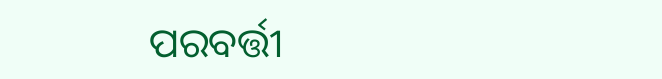ପରବର୍ତ୍ତୀ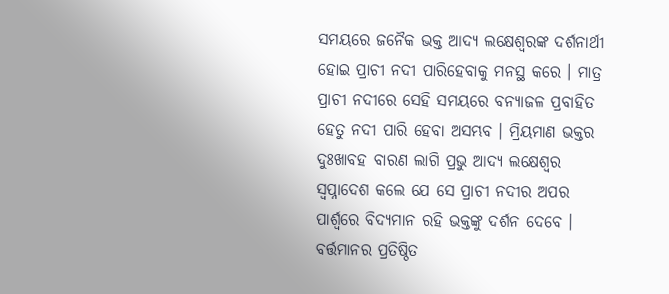ସମୟରେ ଜନୈକ ଭକ୍ତ ଆଦ୍ୟ ଲକ୍ଷେଶ୍ଵରଙ୍କ ଦର୍ଶନାର୍ଥୀ ହୋଇ ପ୍ରାଚୀ ନଦୀ ପାରିହେବାକୁ ମନସ୍ଥ କରେ । ମାତ୍ର ପ୍ରାଚୀ ନଦୀରେ ସେହି ସମୟରେ ବନ୍ୟାଜଳ ପ୍ରବାହିତ ହେତୁ ନଦୀ ପାରି ହେବା ଅସମ୍ଭବ । ମ୍ରିୟମାଣ ଭକ୍ତର ଦୁଃଖାବହ ବାରଣ ଲାଗି ପ୍ରଭୁ ଆଦ୍ୟ ଲକ୍ଷେଶ୍ଵର ସ୍ଵପ୍ନାଦେଶ କଲେ ଯେ ସେ ପ୍ରାଚୀ ନଦୀର ଅପର ପାର୍ଶ୍ଵରେ ବିଦ୍ୟମାନ ରହି ଭକ୍ତଙ୍କୁ ଦର୍ଶନ ଦେବେ । ବର୍ତ୍ତମାନର ପ୍ରତିଷ୍ଠିତ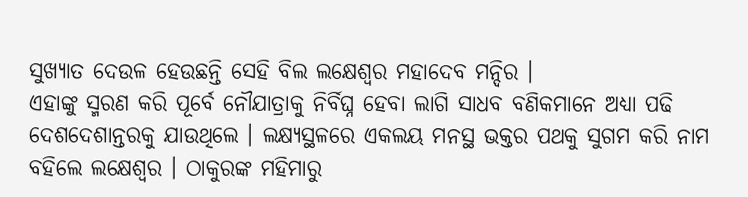ସୁଖ୍ୟାତ ଦେଉଳ ହେଉଛନ୍ତି ସେହି ବିଲ ଲକ୍ଷେଶ୍ଵର ମହାଦେବ ମନ୍ଦିର ।
ଏହାଙ୍କୁ ସ୍ମରଣ କରି ପୂର୍ବେ ନୌଯାତ୍ରାକୁ ନିର୍ବିଘ୍ନ ହେବା ଲାଗି ସାଧବ ବଣିକମାନେ ଅଧ୍ୟା ପଢି ଦେଶଦେଶାନ୍ତରକୁ ଯାଉଥିଲେ । ଲକ୍ଷ୍ଯସ୍ଥଳରେ ଏକଲୟ ମନସ୍ଥ ଭକ୍ତର ପଥକୁ ସୁଗମ କରି ନାମ ବହିଲେ ଲକ୍ଷେଶ୍ଵର । ଠାକୁରଙ୍କ ମହିମାରୁ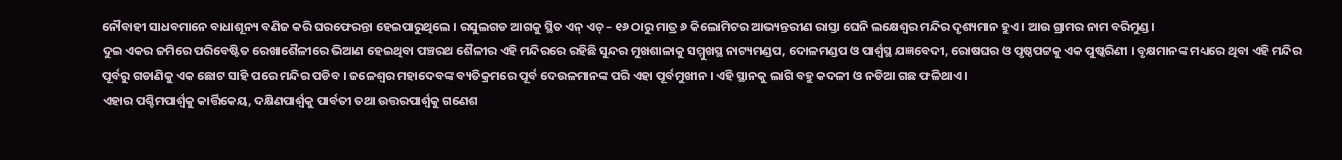ନୌବାହୀ ସାଧବମାନେ ବାଧାଶୂନ୍ୟ ବଣିଜ କରି ଘରଫେରନ୍ତା ହେଇପାରୁଥିଲେ । ରସୁଲଗଡ ଆଗକୁ ସ୍ଥିତ ଏନ୍ ଏଚ୍ – ୧୬ ଠାରୁ ମାତ୍ର ୬ କିଲୋମିଟର ଆଭ୍ୟନ୍ତରୀଣ ରାସ୍ତା ଘେନି ଲକ୍ଷେଶ୍ଵର ମନ୍ଦିର ଦୃଶ୍ୟମାନ ହୁଏ । ଆଉ ଗ୍ରାମର ନାମ ବରିମୁଣ୍ଡ ।
ଦୁଇ ଏକର ଜମିରେ ପରିବେଷ୍ଟିତ ରେଖାଶୈଳୀରେ ଭିଆଣ ହେଇଥିବା ପଞ୍ଚରଥ ଶୈଳୀର ଏହି ମନ୍ଦିରରେ ରହିଛି ସୁନ୍ଦର ମୁଖଶାଳାକୁ ସମ୍ମୁଖସ୍ଥ ନାଟ୍ୟମଣ୍ଡପ, ଦୋଳମଣ୍ଡପ ଓ ପାର୍ଶ୍ଵସ୍ଥ ଯଜ୍ଞବେଦୀ, ରୋଷଘର ଓ ପୃଷ୍ଠପଟ୍ଟକୁ ଏକ ପୁଷ୍କରିଣୀ । ବୃକ୍ଷମାନଙ୍କ ମଧ୍ୟରେ ଥିବା ଏହି ମନ୍ଦିର ପୂର୍ବରୁ ଗଡାଣିକୁ ଏକ ଛୋଟ ସାହି ପରେ ମନ୍ଦିର ପଡିବ । ଜଳେଶ୍ବର ମହାଦେବଙ୍କ ବ୍ୟତିକ୍ରମରେ ପୂର୍ବ ଦେଉଳମାନଙ୍କ ପରି ଏହା ପୂର୍ବମୁଖୀନ । ଏହି ସ୍ଥାନକୁ ଲାଗି ବହୁ କଦଳୀ ଓ ନଡିଆ ଗଛ ଫଳିଥାଏ ।
ଏହାର ପଶ୍ଚିମପାର୍ଶ୍ଵକୁ କାର୍ତ୍ତିକେୟ, ଦକ୍ଷିଣପାର୍ଶ୍ଵକୁ ପାର୍ବତୀ ତଥା ଉତ୍ତରପାର୍ଶ୍ଵକୁ ଗଣେଶ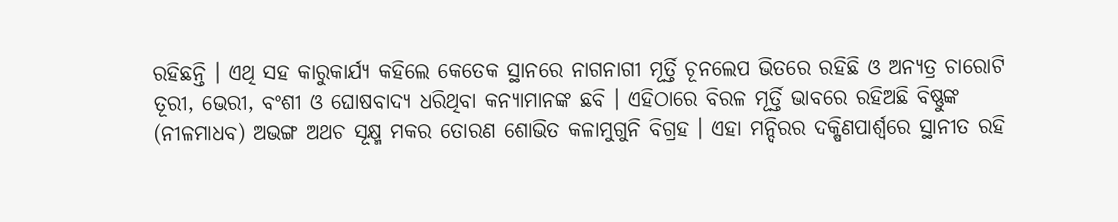ରହିଛନ୍ତି । ଏଥି ସହ କାରୁକାର୍ଯ୍ୟ କହିଲେ କେତେକ ସ୍ଥାନରେ ନାଗନାଗୀ ମୂର୍ତ୍ତି ଚୂନଲେପ ଭିତରେ ରହିଛି ଓ ଅନ୍ୟତ୍ର ଚାରୋଟି ତୂରୀ, ଭେରୀ, ବଂଶୀ ଓ ଘୋଷବାଦ୍ୟ ଧରିଥିବା କନ୍ୟାମାନଙ୍କ ଛବି । ଏହିଠାରେ ବିରଳ ମୂର୍ତ୍ତି ଭାବରେ ରହିଅଛି ବିଷ୍ଣୁଙ୍କ (ନୀଳମାଧବ) ଅଭଙ୍ଗ ଅଥଚ ସୂକ୍ଷ୍ମ ମକର ତୋରଣ ଶୋଭିତ କଳାମୁଗୁନି ବିଗ୍ରହ । ଏହା ମନ୍ଦିରର ଦକ୍ଷିଣପାର୍ଶ୍ଵରେ ସ୍ଥାନୀତ ରହି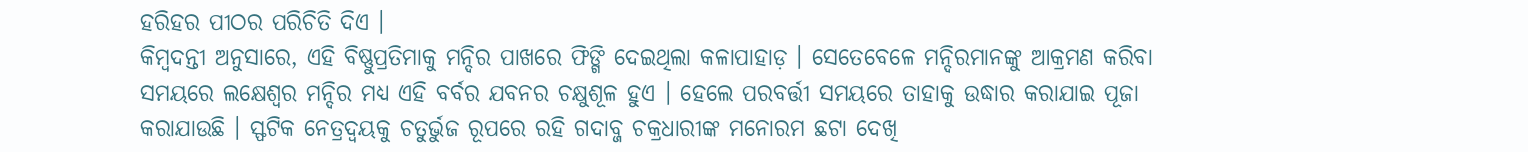ହରିହର ପୀଠର ପରିଚିତି ଦିଏ ।
କିମ୍ଵଦନ୍ତୀ ଅନୁସାରେ, ଏହି ବିଷ୍ଣୁପ୍ରତିମାକୁ ମନ୍ଦିର ପାଖରେ ଫିଙ୍ଗି ଦେଇଥିଲା କଳାପାହାଡ଼ । ସେତେବେଳେ ମନ୍ଦିରମାନଙ୍କୁ ଆକ୍ରମଣ କରିବା ସମୟରେ ଲକ୍ଷେଶ୍ଵର ମନ୍ଦିର ମଧ୍ୟ ଏହି ବର୍ବର ଯବନର ଚକ୍ଷୁଶୂଳ ହୁଏ । ହେଲେ ପରବର୍ତ୍ତୀ ସମୟରେ ତାହାକୁ ଉଦ୍ଧାର କରାଯାଇ ପୂଜା କରାଯାଉଛି । ସ୍ଫଟିକ ନେତ୍ରଦ୍ଵୟକୁ ଚତୁର୍ଭୁଜ ରୂପରେ ରହି ଗଦାବ୍ଜ ଚକ୍ରଧାରୀଙ୍କ ମନୋରମ ଛଟା ଦେଖି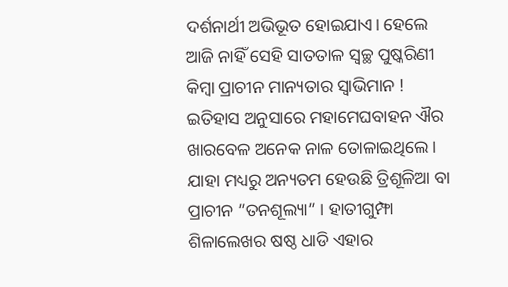ଦର୍ଶନାର୍ଥୀ ଅଭିଭୂତ ହୋଇଯାଏ। ହେଲେ ଆଜି ନାହିଁ ସେହି ସାତତାଳ ସ୍ଵଚ୍ଛ ପୁଷ୍କରିଣୀ କିମ୍ବା ପ୍ରାଚୀନ ମାନ୍ୟତାର ସ୍ଵାଭିମାନ !
ଇତିହାସ ଅନୁସାରେ ମହାମେଘବାହନ ଐର ଖାରବେଳ ଅନେକ ନାଳ ତୋଳାଇଥିଲେ । ଯାହା ମଧ୍ୟରୁ ଅନ୍ୟତମ ହେଉଛି ତ୍ରିଶୂଳିଆ ବା ପ୍ରାଚୀନ ”ତନଶୂଲ୍ୟା” । ହାତୀଗୁମ୍ଫା ଶିଳାଲେଖର ଷଷ୍ଠ ଧାଡି ଏହାର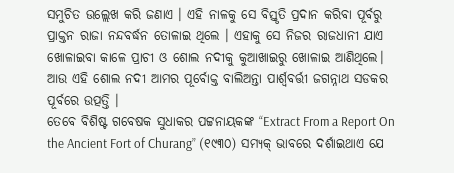ସମୁଚିତ ଉଲ୍ଲେଖ କରି ଜଣାଏ । ଏହି ନାଳକୁ ସେ ବିସ୍ତୃତି ପ୍ରଦାନ କରିବା ପୂର୍ବରୁ ପ୍ରାକ୍ତନ ରାଜା ନନ୍ଦବର୍ଦ୍ଧନ ତୋଳାଇ ଥିଲେ । ଏହାକୁ ସେ ନିଜର ରାଜଧାନୀ ଯାଏ ଖୋଳାଇବା କାଳେ ପ୍ରାଚୀ ଓ ଶୋଲ ନଦୀକୁ କୁଆଖାଇରୁ ଖୋଳାଇ ଆଣିଥିଲେ। ଆଉ ଏହି ଶୋଲ ନଦୀ ଆମର ପୂର୍ବୋକ୍ତ ବାଲିଅନ୍ତା ପାର୍ଶ୍ଵବର୍ତ୍ତୀ ଜଗନ୍ନାଥ ସଡକର ପୂର୍ବରେ ଉତ୍ପତ୍ତି ।
ତେବେ ବିଶିଷ୍ଟ ଗବେଷକ ସୁଧାକର ପଟ୍ଟନାୟକଙ୍କ “Extract From a Report On the Ancient Fort of Churang” (୧୯୩୦) ସମ୍ୟକ୍ ଭାବରେ ଦର୍ଶାଇଥାଏ ଯେ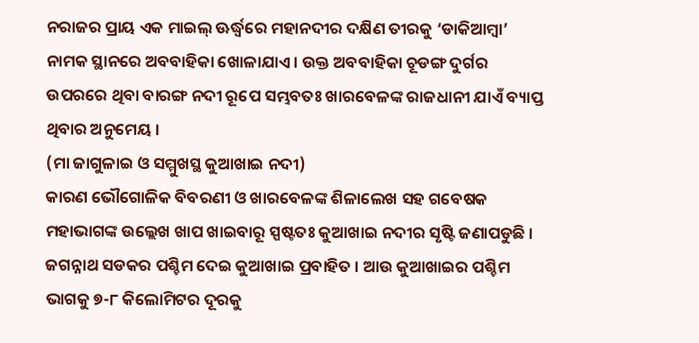ନରାଜର ପ୍ରାୟ ଏକ ମାଇଲ୍ ଊର୍ଦ୍ଧ୍ଵରେ ମହାନଦୀର ଦକ୍ଷିଣ ତୀରକୁ ‘ଡାକିଆମ୍ଵା’ ନାମକ ସ୍ଥାନରେ ଅବବାହିକା ଖୋଳାଯାଏ । ଉକ୍ତ ଅବବାହିକା ଚୂଡଙ୍ଗ ଦୁର୍ଗର ଉପରରେ ଥିବା ବାରଙ୍ଗ ନଦୀ ରୂପେ ସମ୍ଭବତଃ ଖାରବେଳଙ୍କ ରାଜଧାନୀ ଯାଏଁ ବ୍ୟାପ୍ତ ଥିବାର ଅନୁମେୟ ।
(ମା ଜାଗୁଳାଇ ଓ ସମ୍ମୁଖସ୍ଥ କୁଆଖାଇ ନଦୀ)
କାରଣ ଭୌଗୋଳିକ ବିବରଣୀ ଓ ଖାରବେଳଙ୍କ ଶିଳାଲେଖ ସହ ଗବେଷକ ମହାଭାଗଙ୍କ ଉଲ୍ଲେଖ ଖାପ ଖାଇବାରୂ ସ୍ପଷ୍ଟତଃ କୁଆଖାଇ ନଦୀର ସୃଷ୍ଟି ଜଣାପଡୁଛି । ଜଗନ୍ନାଥ ସଡକର ପଶ୍ଚିମ ଦେଇ କୁଆଖାଇ ପ୍ରବାହିତ । ଆଉ କୁଆଖାଇର ପଶ୍ଚିମ ଭାଗକୁ ୭-୮ କିଲୋମିଟର ଦୂରକୁ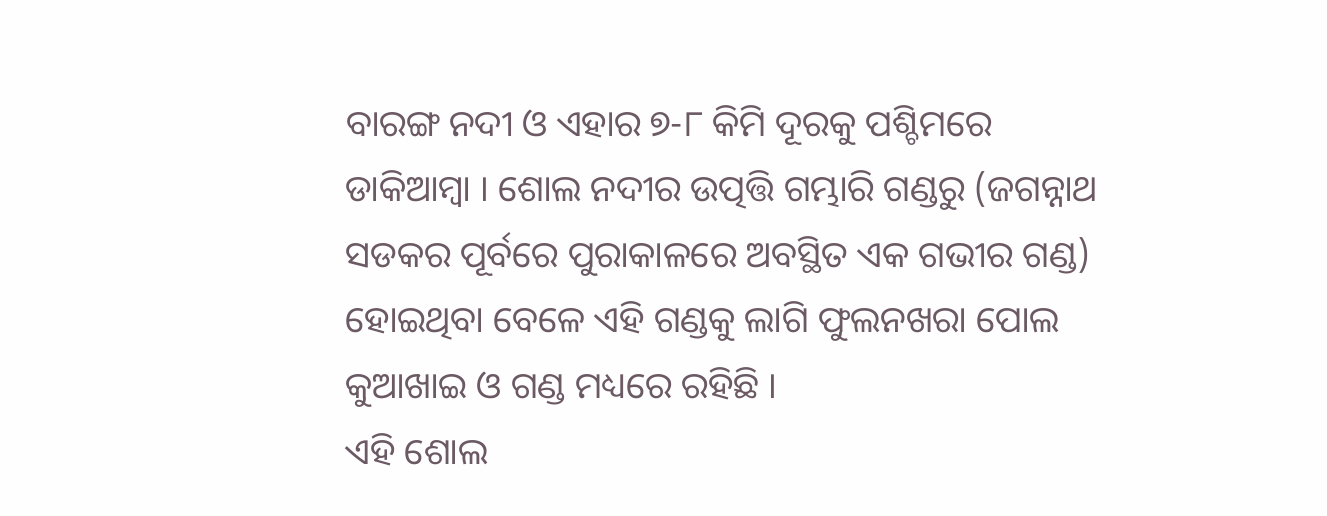ବାରଙ୍ଗ ନଦୀ ଓ ଏହାର ୭-୮ କିମି ଦୂରକୁ ପଶ୍ଚିମରେ ଡାକିଆମ୍ଵା । ଶୋଲ ନଦୀର ଉତ୍ପତ୍ତି ଗମ୍ଭାରି ଗଣ୍ଡରୁ (ଜଗନ୍ନାଥ ସଡକର ପୂର୍ବରେ ପୁରାକାଳରେ ଅବସ୍ଥିତ ଏକ ଗଭୀର ଗଣ୍ଡ) ହୋଇଥିବା ବେଳେ ଏହି ଗଣ୍ଡକୁ ଲାଗି ଫୁଲନଖରା ପୋଲ କୁଆଖାଇ ଓ ଗଣ୍ଡ ମଧ୍ୟରେ ରହିଛି ।
ଏହି ଶୋଲ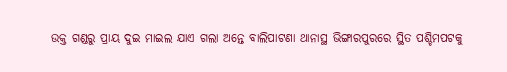ଉକ୍ତ ଗଣ୍ଡରୁ ପ୍ରାୟ ଦୁଇ ମାଇଲ ଯାଏ ଗଲା ଅନ୍ତେ ବାଲିପାଟଣା ଥାନାସ୍ଥ ଭିଙ୍ଗାରପୁରରେ ସ୍ଥିତ ପଶ୍ଚିମପଟକୁ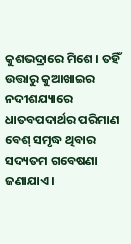କୁଶଭଦ୍ରାରେ ମିଶେ । ତହିଁ ଉତ୍ତାରୁ କୁଆଖାଇର ନଦୀଶଯ୍ୟାରେ ଧାତବପଦାର୍ଥର ପରିମାଣ ବେଶ୍ ସମୃଦ୍ଧ ଥିବାର ସଦ୍ୟତମ ଗବେଷଣା ଜଣାଯାଏ ।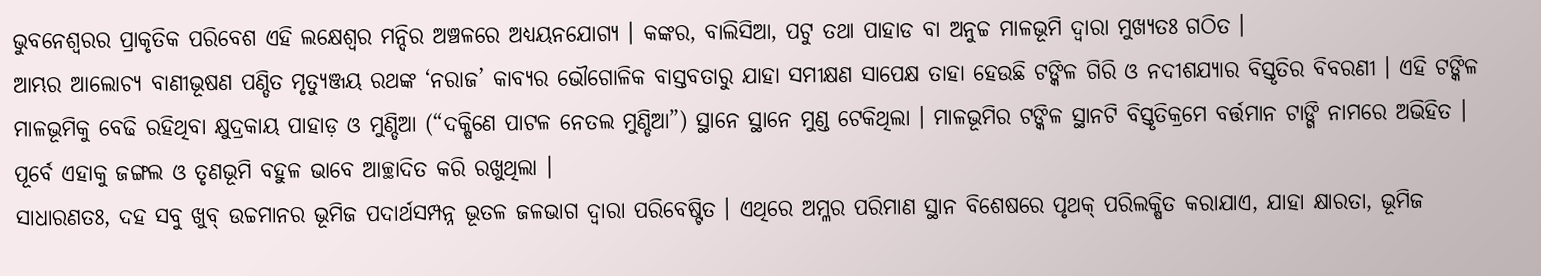ଭୁବନେଶ୍ଵରର ପ୍ରାକୃତିକ ପରିବେଶ ଏହି ଲକ୍ଷେଶ୍ଵର ମନ୍ଦିର ଅଞ୍ଚଳରେ ଅଧ୍ୟୟନଯୋଗ୍ୟ । କଙ୍କର, ବାଲିସିଆ, ପଟୁ ତଥା ପାହାଡ ବା ଅନୁଚ୍ଚ ମାଳଭୂମି ଦ୍ଵାରା ମୁଖ୍ୟତଃ ଗଠିତ ।
ଆମ୍ଭର ଆଲୋଚ୍ୟ ବାଣୀଭୂଷଣ ପଣ୍ଡିତ ମୃତ୍ୟୁଞ୍ଜୟ ରଥଙ୍କ ‘ନରାଜ’ କାବ୍ୟର ଭୌଗୋଳିକ ବାସ୍ତବତାରୁ ଯାହା ସମୀକ୍ଷଣ ସାପେକ୍ଷ ତାହା ହେଉଛି ଟଙ୍କିଳ ଗିରି ଓ ନଦୀଶଯ୍ୟାର ବିସ୍ତୃତିର ବିବରଣୀ । ଏହି ଟଙ୍କିଳ ମାଳଭୂମିକୁ ବେଢି ରହିଥିବା କ୍ଷୁଦ୍ରକାୟ ପାହାଡ଼ ଓ ମୁଣ୍ଡିଆ (“ଦକ୍ଷିଣେ ପାଟଳ ନେତଲ ମୁଣ୍ଡିଆ”) ସ୍ଥାନେ ସ୍ଥାନେ ମୁଣ୍ଡ ଟେକିଥିଲା । ମାଳଭୂମିର ଟଙ୍କିଳ ସ୍ଥାନଟି ବିସ୍ତୃତିକ୍ରମେ ବର୍ତ୍ତମାନ ଟାଙ୍ଗି ନାମରେ ଅଭିହିତ । ପୂର୍ବେ ଏହାକୁ ଜଙ୍ଗଲ ଓ ତୃଣଭୂମି ବହୁଳ ଭାବେ ଆଚ୍ଛାଦିତ କରି ରଖୁଥିଲା ।
ସାଧାରଣତଃ, ଦହ ସବୁ ଖୁବ୍ ଉଚ୍ଚମାନର ଭୂମିଜ ପଦାର୍ଥସମ୍ପନ୍ନ ଭୂତଳ ଜଳଭାଗ ଦ୍ଵାରା ପରିବେଷ୍ଟିତ । ଏଥିରେ ଅମ୍ଳର ପରିମାଣ ସ୍ଥାନ ବିଶେଷରେ ପୃଥକ୍ ପରିଲକ୍ଷିତ କରାଯାଏ, ଯାହା କ୍ଷାରତା, ଭୂମିଜ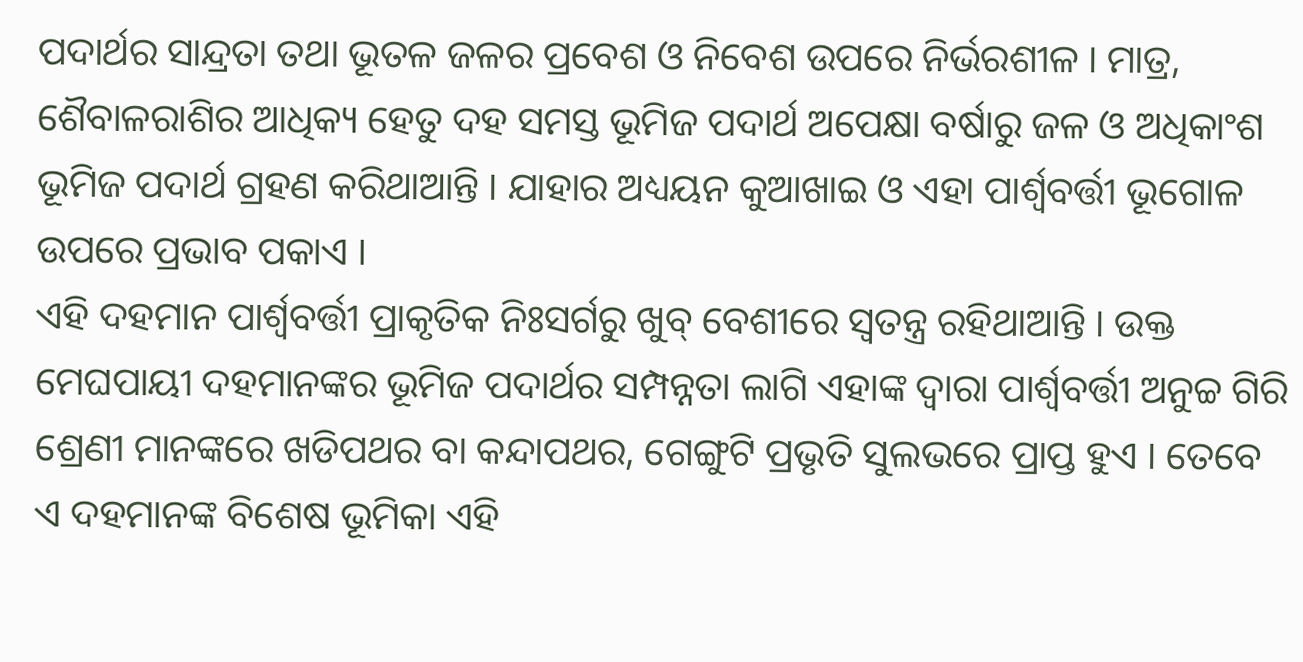ପଦାର୍ଥର ସାନ୍ଦ୍ରତା ତଥା ଭୂତଳ ଜଳର ପ୍ରବେଶ ଓ ନିବେଶ ଉପରେ ନିର୍ଭରଶୀଳ । ମାତ୍ର, ଶୈବାଳରାଶିର ଆଧିକ୍ୟ ହେତୁ ଦହ ସମସ୍ତ ଭୂମିଜ ପଦାର୍ଥ ଅପେକ୍ଷା ବର୍ଷାରୁ ଜଳ ଓ ଅଧିକାଂଶ ଭୂମିଜ ପଦାର୍ଥ ଗ୍ରହଣ କରିଥାଆନ୍ତି । ଯାହାର ଅଧ୍ୟୟନ କୁଆଖାଇ ଓ ଏହା ପାର୍ଶ୍ଵବର୍ତ୍ତୀ ଭୂଗୋଳ ଉପରେ ପ୍ରଭାବ ପକାଏ ।
ଏହି ଦହମାନ ପାର୍ଶ୍ଵବର୍ତ୍ତୀ ପ୍ରାକୃତିକ ନିଃସର୍ଗରୁ ଖୁବ୍ ବେଶୀରେ ସ୍ଵତନ୍ତ୍ର ରହିଥାଆନ୍ତି । ଉକ୍ତ ମେଘପାୟୀ ଦହମାନଙ୍କର ଭୂମିଜ ପଦାର୍ଥର ସମ୍ପନ୍ନତା ଲାଗି ଏହାଙ୍କ ଦ୍ଵାରା ପାର୍ଶ୍ଵବର୍ତ୍ତୀ ଅନୁଚ୍ଚ ଗିରି ଶ୍ରେଣୀ ମାନଙ୍କରେ ଖଡିପଥର ବା କନ୍ଦାପଥର, ଗେଙ୍ଗୁଟି ପ୍ରଭୃତି ସୁଲଭରେ ପ୍ରାପ୍ତ ହୁଏ । ତେବେ ଏ ଦହମାନଙ୍କ ବିଶେଷ ଭୂମିକା ଏହି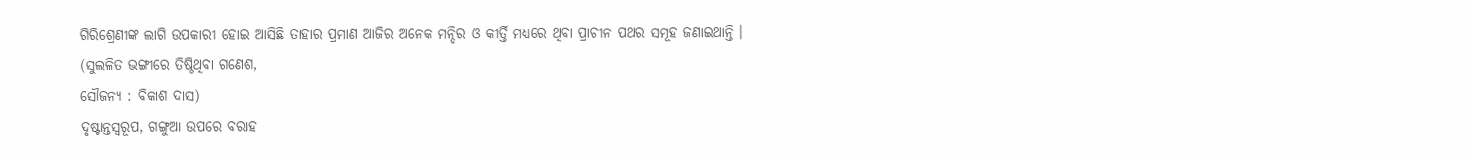ଗିରିଶ୍ରେଣୀଙ୍କ ଲାଗି ଉପକାରୀ ହୋଇ ଆସିଛି ତାହାର ପ୍ରମାଣ ଆଜିର ଅନେକ ମନ୍ଦିର ଓ କୀର୍ତ୍ତି ମଧ୍ୟରେ ଥିବା ପ୍ରାଚୀନ ପଥର ସମୂହ ଜଣାଇଥାନ୍ତି ।
(ସୁଲଳିତ ଭଙ୍ଗୀରେ ତିଷ୍ଠିଥିବା ଗଣେଶ,
ସୌଜନ୍ୟ : ବିକାଶ ଦାସ)
ଦୃଷ୍ଟାନ୍ତସ୍ଵରୂପ, ଗଙ୍ଗୁଆ ଉପରେ ବରାହ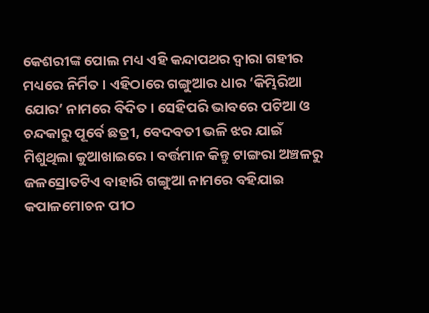କେଶରୀଙ୍କ ପୋଲ ମଧ୍ୟ ଏହି କନ୍ଦାପଥର ଦ୍ଵାରା ଗହୀର ମଧ୍ୟରେ ନିର୍ମିତ । ଏହିଠାରେ ଗଙ୍ଗୁଆର ଧାର ‘କିମ୍ଭିରିଆ ଯୋର’ ନାମରେ ବିଦିତ । ସେହିପରି ଭାବରେ ପଟିଆ ଓ ଚନ୍ଦକାରୁ ପୂର୍ବେ ଛତ୍ରୀ, ବେଦବତୀ ଭଳି ଝର ଯାଇଁ ମିଶୁଥିଲା କୁଆଖାଇରେ । ବର୍ତ୍ତମାନ କିନ୍ତୁ ଟାଙ୍ଗରା ଅଞ୍ଚଳରୁ ଜଳସ୍ରୋତଟିଏ ବାହାରି ଗଙ୍ଗୁଆ ନାମରେ ବହିଯାଇ କପାଳମୋଚନ ପୀଠ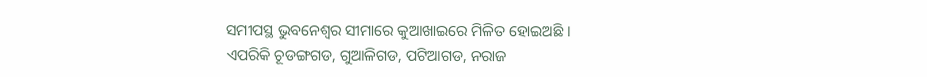ସମୀପସ୍ଥ ଭୁବନେଶ୍ୱର ସୀମାରେ କୁଆଖାଇରେ ମିଳିତ ହୋଇଅଛି ।
ଏପରିକି ଚୂଡଙ୍ଗଗଡ, ଗୁଆଳିଗଡ, ପଟିଆଗଡ, ନରାଜ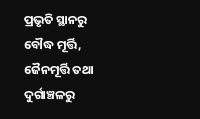ପ୍ରଭୃତି ସ୍ଥାନରୁ ବୌଦ୍ଧ ମୂର୍ତ୍ତି, ଜୈନମୂର୍ତ୍ତି ତଥା ଦୁର୍ଗାଞ୍ଚଳରୁ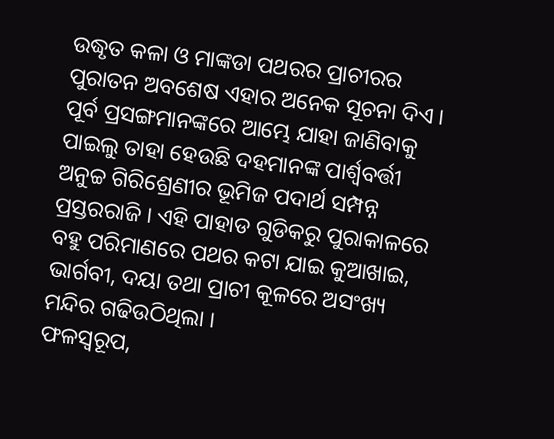ଉଦ୍ଧୃତ କଳା ଓ ମାଙ୍କଡା ପଥରର ପ୍ରାଚୀରର ପୁରାତନ ଅବଶେଷ ଏହାର ଅନେକ ସୂଚନା ଦିଏ । ପୂର୍ବ ପ୍ରସଙ୍ଗମାନଙ୍କରେ ଆମ୍ଭେ ଯାହା ଜାଣିବାକୁ ପାଇଲୁ ତାହା ହେଉଛି ଦହମାନଙ୍କ ପାର୍ଶ୍ଵବର୍ତ୍ତୀ ଅନୁଚ୍ଚ ଗିରିଶ୍ରେଣୀର ଭୂମିଜ ପଦାର୍ଥ ସମ୍ପନ୍ନ ପ୍ରସ୍ତରରାଜି । ଏହି ପାହାଡ ଗୁଡିକରୁ ପୁରାକାଳରେ ବହୁ ପରିମାଣରେ ପଥର କଟା ଯାଇ କୁଆଖାଇ, ଭାର୍ଗବୀ, ଦୟା ତଥା ପ୍ରାଚୀ କୂଳରେ ଅସଂଖ୍ୟ ମନ୍ଦିର ଗଢିଉଠିଥିଲା ।
ଫଳସ୍ଵରୂପ,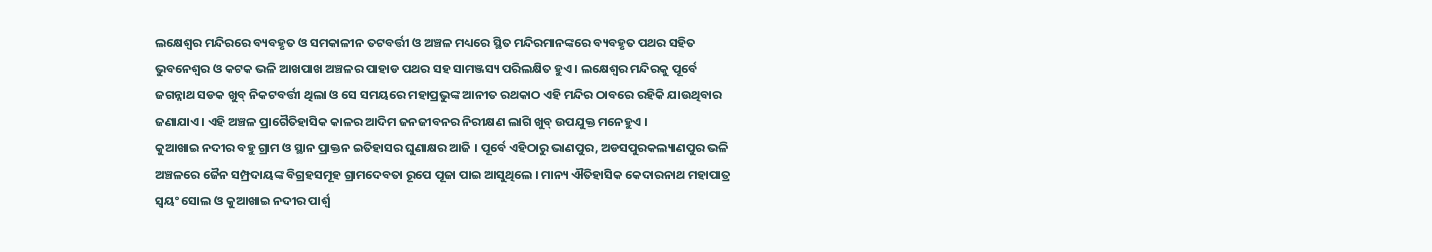ଲକ୍ଷେଶ୍ଵର ମନ୍ଦିରରେ ବ୍ୟବହୃତ ଓ ସମକାଳୀନ ତଟବର୍ତ୍ତୀ ଓ ଅଞ୍ଚଳ ମଧ୍ୟରେ ସ୍ଥିତ ମନ୍ଦିରମାନଙ୍କରେ ବ୍ୟବହୃତ ପଥର ସହିତ ଭୁବନେଶ୍ୱର ଓ କଟକ ଭଳି ଆଖପାଖ ଅଞ୍ଚଳର ପାହାଡ ପଥର ସହ ସାମଞ୍ଜସ୍ୟ ପରିଲକ୍ଷିତ ହୁଏ । ଲକ୍ଷେଶ୍ଵର ମନ୍ଦିରକୁ ପୂର୍ବେ ଜଗନ୍ନାଥ ସଡକ ଖୁବ୍ ନିକଟବର୍ତ୍ତୀ ଥିଲା ଓ ସେ ସମୟରେ ମହାପ୍ରଭୁଙ୍କ ଆନୀତ ରଥକାଠ ଏହି ମନ୍ଦିର ଠାବରେ ରହିକି ଯାଉଥିବାର ଜଣାଯାଏ । ଏହି ଅଞ୍ଚଳ ପ୍ରାଗୈତିହାସିକ କାଳର ଆଦିମ ଜନଜୀବନର ନିରୀକ୍ଷଣ ଲାଗି ଖୁବ୍ ଉପଯୁକ୍ତ ମନେହୁଏ ।
କୁଆଖାଇ ନଦୀର ବହୁ ଗ୍ରାମ ଓ ସ୍ଥାନ ପ୍ରାକ୍ତନ ଇତିହାସର ଘୁଣାକ୍ଷର ଆଜି । ପୂର୍ବେ ଏହିଠାରୁ ଭାଣପୁର, ଅଡସପୁରକଲ୍ୟାଣପୁର ଭଳି ଅଞ୍ଚଳରେ ଜୈନ ସମ୍ପ୍ରଦାୟଙ୍କ ବିଗ୍ରହସମୂହ ଗ୍ରାମଦେବତା ରୂପେ ପୂଜା ପାଇ ଆସୁଥିଲେ । ମାନ୍ୟ ଐତିହାସିକ କେଦାରନାଥ ମହାପାତ୍ର ସ୍ଵୟଂ ସୋଲ ଓ କୁଆଖାଇ ନଦୀର ପାର୍ଶ୍ଵ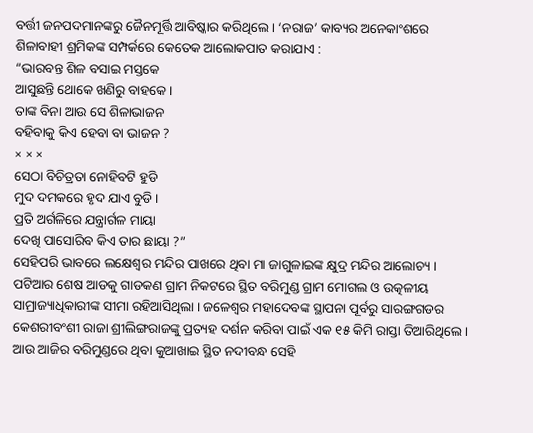ବର୍ତ୍ତୀ ଜନପଦମାନଙ୍କରୁ ଜୈନମୂର୍ତ୍ତି ଆବିଷ୍କାର କରିଥିଲେ । ‘ନରାଜ’ କାବ୍ୟର ଅନେକାଂଶରେ ଶିଳାବାହୀ ଶ୍ରମିକଙ୍କ ସମ୍ପର୍କରେ କେତେକ ଆଲୋକପାତ କରାଯାଏ :
“ଭାରବନ୍ତ ଶିଳ ବସାଇ ମସ୍ତକେ
ଆସୁଛନ୍ତି ଥୋକେ ଖଣିରୁ ବାହକେ ।
ତାଙ୍କ ବିନା ଆଉ ସେ ଶିଳାଭାଜନ
ବହିବାକୁ କିଏ ହେବା ବା ଭାଜନ ?
× × ×
ସେଠା ବିଚିତ୍ରତା ନୋହିବଟି ହୁଡି
ମୁଦ ଦମକରେ ହୃଦ ଯାଏ ବୁଡି ।
ପ୍ରତି ଅର୍ଗଳିରେ ଯନ୍ତ୍ରାର୍ଗଳ ମାୟା
ଦେଖି ପାସୋରିବ କିଏ ତାର ଛାୟା ?”
ସେହିପରି ଭାବରେ ଲକ୍ଷେଶ୍ଵର ମନ୍ଦିର ପାଖରେ ଥିବା ମା ଜାଗୁଳାଇଙ୍କ କ୍ଷୁଦ୍ର ମନ୍ଦିର ଆଲୋଚ୍ୟ । ପଟିଆର ଶେଷ ଆଡକୁ ଗାଡକଣ ଗ୍ରାମ ନିକଟରେ ସ୍ଥିତ ବରିମୁଣ୍ଡ ଗ୍ରାମ ମୋଗଲ ଓ ଉତ୍କଳୀୟ ସାମ୍ରାଜ୍ୟାଧିକାରୀଙ୍କ ସୀମା ରହିଆସିଥିଲା । ଜଳେଶ୍ବର ମହାଦେବଙ୍କ ସ୍ଥାପନା ପୂର୍ବରୁ ସାରଙ୍ଗଗଡର କେଶରୀବଂଶୀ ରାଜା ଶ୍ରୀଲିଙ୍ଗରାଜଙ୍କୁ ପ୍ରତ୍ୟହ ଦର୍ଶନ କରିବା ପାଇଁ ଏକ ୧୫ କିମି ରାସ୍ତା ତିଆରିଥିଲେ । ଆଉ ଆଜିର ବରିମୁଣ୍ଡରେ ଥିବା କୁଆଖାଇ ସ୍ଥିତ ନଦୀବନ୍ଧ ସେହି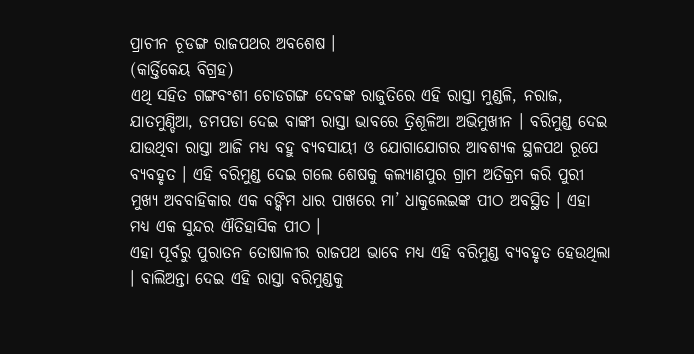ପ୍ରାଚୀନ ଚୂଡଙ୍ଗ ରାଜପଥର ଅବଶେଷ ।
(କାର୍ତ୍ତିକେୟ ବିଗ୍ରହ)
ଏଥି ସହିତ ଗଙ୍ଗବଂଶୀ ଚୋଡଗଙ୍ଗ ଦେବଙ୍କ ରାଜୁତିରେ ଏହି ରାସ୍ତା ମୁଣ୍ଡଳି, ନରାଜ, ଯାତମୁଣ୍ଡିଆ, ଡମପଡା ଦେଇ ବାଙ୍କୀ ରାସ୍ତା ଭାବରେ ତ୍ରିଶୂଳିଆ ଅଭିମୁଖୀନ । ବରିମୁଣ୍ଡ ଦେଇ ଯାଉଥିବା ରାସ୍ତା ଆଜି ମଧ୍ୟ ବହୁ ବ୍ୟବସାୟୀ ଓ ଯୋଗାଯୋଗର ଆବଶ୍ୟକ ସ୍ଥଳପଥ ରୂପେ ବ୍ୟବହୃତ । ଏହି ବରିମୁଣ୍ଡ ଦେଇ ଗଲେ ଶେଷକୁ କଲ୍ୟାଣପୁର ଗ୍ରାମ ଅତିକ୍ରମ କରି ପୁରୀ ମୁଖ୍ୟ ଅବବାହିକାର ଏକ ବଙ୍କିମ ଧାର ପାଖରେ ମା’ ଧାକୁଲେଇଙ୍କ ପୀଠ ଅବସ୍ଥିତ । ଏହା ମଧ୍ୟ ଏକ ସୁନ୍ଦର ଐତିହାସିକ ପୀଠ ।
ଏହା ପୂର୍ବରୁ ପୁରାତନ ତୋଷାଳୀର ରାଜପଥ ଭାବେ ମଧ୍ୟ ଏହି ବରିମୁଣ୍ଡ ବ୍ୟବହୃତ ହେଉଥିଲା । ବାଲିଅନ୍ତା ଦେଇ ଏହି ରାସ୍ତା ବରିମୁଣ୍ଡକୁ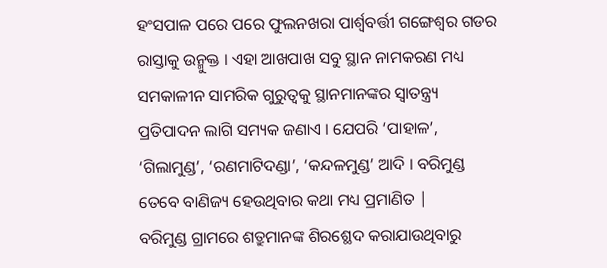ହଂସପାଳ ପରେ ପରେ ଫୁଲନଖରା ପାର୍ଶ୍ଵବର୍ତ୍ତୀ ଗଙ୍ଗେଶ୍ଵର ଗଡର ରାସ୍ତାକୁ ଉନ୍ମୁକ୍ତ । ଏହା ଆଖପାଖ ସବୁ ସ୍ଥାନ ନାମକରଣ ମଧ୍ୟ ସମକାଳୀନ ସାମରିକ ଗୁରୁତ୍ଵକୁ ସ୍ଥାନମାନଙ୍କର ସ୍ଵାତନ୍ତ୍ର୍ୟ ପ୍ରତିପାଦନ ଲାଗି ସମ୍ୟକ ଜଣାଏ । ଯେପରି ‘ପାହାଳ’, ‘ଗିଲାମୁଣ୍ଡ’, ‘ରଣମାଟିଦଣ୍ଡା’, ‘କନ୍ଦଳମୁଣ୍ଡ’ ଆଦି । ବରିମୁଣ୍ଡ ତେବେ ବାଣିଜ୍ୟ ହେଉଥିବାର କଥା ମଧ୍ୟ ପ୍ରମାଣିତ |
ବରିମୁଣ୍ଡ ଗ୍ରାମରେ ଶତ୍ରୁମାନଙ୍କ ଶିରଶ୍ଛେଦ କରାଯାଉଥିବାରୁ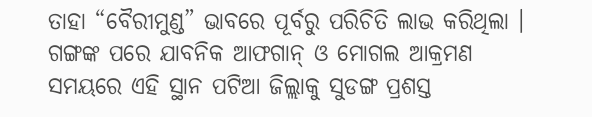ତାହା “ବୈରୀମୁଣ୍ଡ” ଭାବରେ ପୂର୍ବରୁ ପରିଚିତି ଲାଭ କରିଥିଲା । ଗଙ୍ଗଙ୍କ ପରେ ଯାବନିକ ଆଫଗାନ୍ ଓ ମୋଗଲ ଆକ୍ରମଣ ସମୟରେ ଏହି ସ୍ଥାନ ପଟିଆ ଜିଲ୍ଲାକୁ ସୁଡଙ୍ଗ ପ୍ରଶସ୍ତ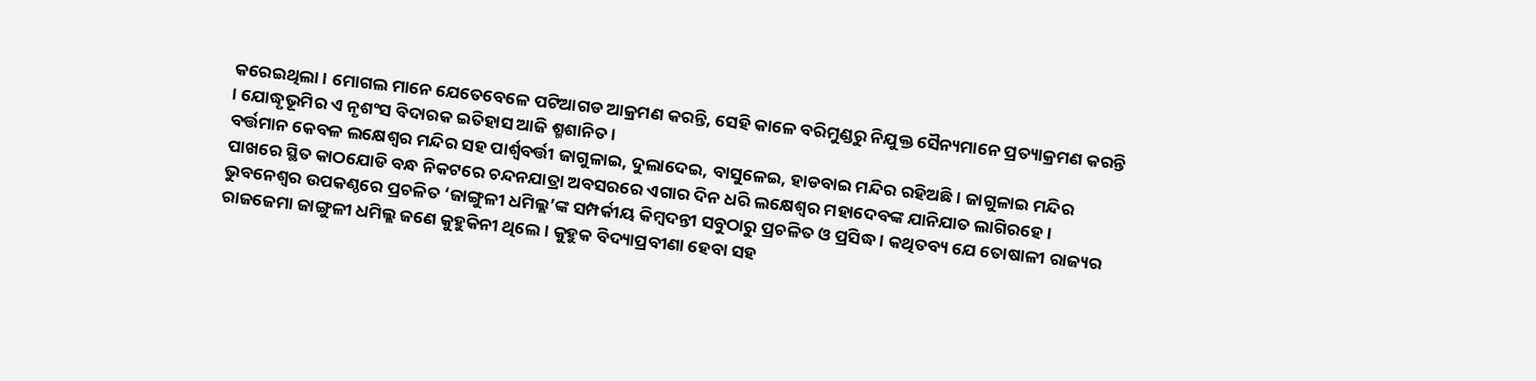କରେଇଥିଲା । ମୋଗଲ ମାନେ ଯେତେବେଳେ ପଟିଆଗଡ ଆକ୍ରମଣ କରନ୍ତି, ସେହି କାଳେ ବରିମୁଣ୍ଡରୁ ନିଯୁକ୍ତ ସୈନ୍ୟମାନେ ପ୍ରତ୍ୟାକ୍ରମଣ କରନ୍ତି । ଯୋଦ୍ଧୃଭୂମିର ଏ ନୃଶଂସ ବିଦାରକ ଇତିହାସ ଆଜି ଶ୍ମଶାନିତ ।
ବର୍ତ୍ତମାନ କେବଳ ଲକ୍ଷେଶ୍ଵର ମନ୍ଦିର ସହ ପାର୍ଶ୍ଵବର୍ତ୍ତୀ ଜାଗୁଳାଇ, ଦୁଲାଦେଇ, ବାସୁଳେଇ, ହାଡବାଇ ମନ୍ଦିର ରହିଅଛି । ଜାଗୁଳାଇ ମନ୍ଦିର ପାଖରେ ସ୍ଥିତ କାଠଯୋଡି ବନ୍ଧ ନିକଟରେ ଚନ୍ଦନଯାତ୍ରା ଅବସରରେ ଏଗାର ଦିନ ଧରି ଲକ୍ଷେଶ୍ଵର ମହାଦେବଙ୍କ ଯାନିଯାତ ଲାଗିରହେ। ଭୁବନେଶ୍ୱର ଉପକଣ୍ଠରେ ପ୍ରଚଳିତ ‘ଜାଙ୍ଗୁଳୀ ଧମିଲ୍ଲ’ଙ୍କ ସମ୍ପର୍କୀୟ କିମ୍ଵଦନ୍ତୀ ସବୁଠାରୁ ପ୍ରଚଳିତ ଓ ପ୍ରସିଦ୍ଧ । କଥିତବ୍ୟ ଯେ ତୋଷାଳୀ ରାଜ୍ୟର ରାଜଜେମା ଜାଙ୍ଗୁଳୀ ଧମିଲ୍ଲ ଜଣେ କୁହୁକିନୀ ଥିଲେ । କୁହୁକ ବିଦ୍ୟାପ୍ରବୀଣା ହେବା ସହ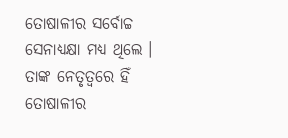ତୋଷାଳୀର ସର୍ବୋଚ୍ଚ ସେନାଧ୍ୟକ୍ଷା ମଧ୍ୟ ଥିଲେ ।
ତାଙ୍କ ନେତୃତ୍ୱରେ ହିଁ ତୋଷାଳୀର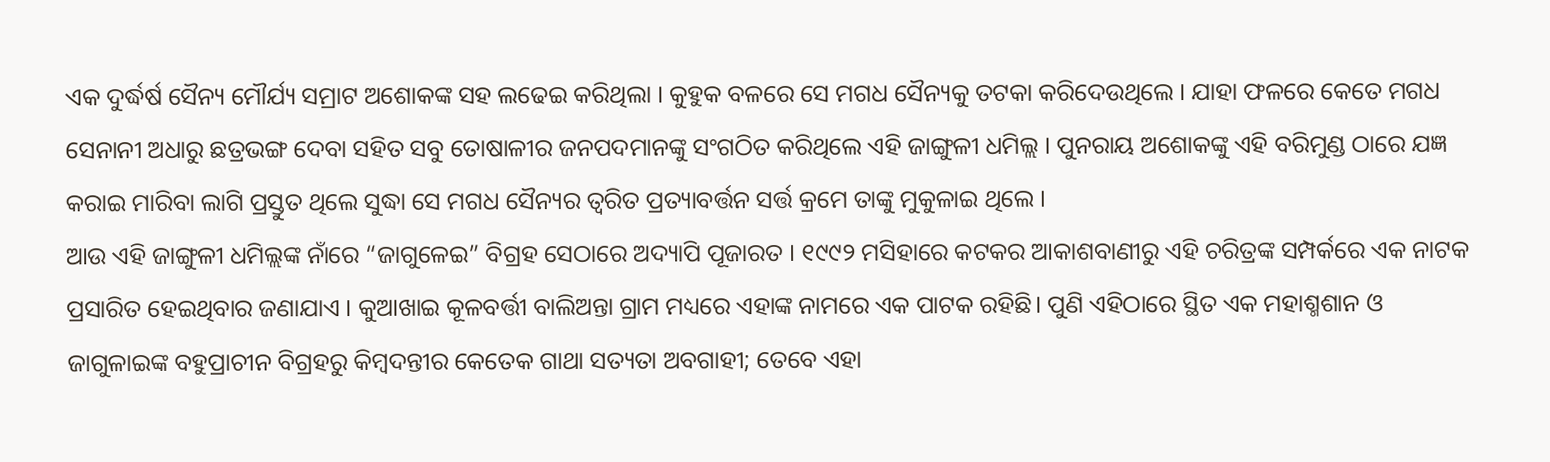ଏକ ଦୁର୍ଦ୍ଧର୍ଷ ସୈନ୍ୟ ମୌର୍ଯ୍ୟ ସମ୍ରାଟ ଅଶୋକଙ୍କ ସହ ଲଢେଇ କରିଥିଲା । କୁହୁକ ବଳରେ ସେ ମଗଧ ସୈନ୍ୟକୁ ତଟକା କରିଦେଉଥିଲେ । ଯାହା ଫଳରେ କେତେ ମଗଧ ସେନାନୀ ଅଧାରୁ ଛତ୍ରଭଙ୍ଗ ଦେବା ସହିତ ସବୁ ତୋଷାଳୀର ଜନପଦମାନଙ୍କୁ ସଂଗଠିତ କରିଥିଲେ ଏହି ଜାଙ୍ଗୁଳୀ ଧମିଲ୍ଲ । ପୁନରାୟ ଅଶୋକଙ୍କୁ ଏହି ବରିମୁଣ୍ଡ ଠାରେ ଯଜ୍ଞ କରାଇ ମାରିବା ଲାଗି ପ୍ରସ୍ତୁତ ଥିଲେ ସୁଦ୍ଧା ସେ ମଗଧ ସୈନ୍ୟର ତ୍ଵରିତ ପ୍ରତ୍ୟାବର୍ତ୍ତନ ସର୍ତ୍ତ କ୍ରମେ ତାଙ୍କୁ ମୁକୁଳାଇ ଥିଲେ ।
ଆଉ ଏହି ଜାଙ୍ଗୁଳୀ ଧମିଲ୍ଲଙ୍କ ନାଁରେ “ଜାଗୁଳେଇ” ବିଗ୍ରହ ସେଠାରେ ଅଦ୍ୟାପି ପୂଜାରତ । ୧୯୯୨ ମସିହାରେ କଟକର ଆକାଶବାଣୀରୁ ଏହି ଚରିତ୍ରଙ୍କ ସମ୍ପର୍କରେ ଏକ ନାଟକ ପ୍ରସାରିତ ହେଇଥିବାର ଜଣାଯାଏ । କୁଆଖାଇ କୂଳବର୍ତ୍ତୀ ବାଲିଅନ୍ତା ଗ୍ରାମ ମଧ୍ୟରେ ଏହାଙ୍କ ନାମରେ ଏକ ପାଟକ ରହିଛି। ପୁଣି ଏହିଠାରେ ସ୍ଥିତ ଏକ ମହାଶ୍ମଶାନ ଓ ଜାଗୁଳାଇଙ୍କ ବହୁପ୍ରାଚୀନ ବିଗ୍ରହରୁ କିମ୍ଵଦନ୍ତୀର କେତେକ ଗାଥା ସତ୍ୟତା ଅବଗାହୀ; ତେବେ ଏହା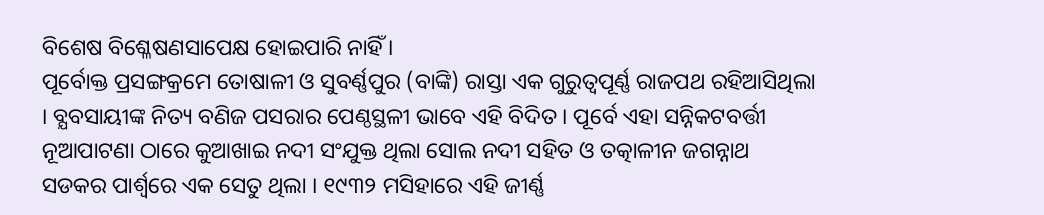ବିଶେଷ ବିଶ୍ଳେଷଣସାପେକ୍ଷ ହୋଇପାରି ନାହିଁ ।
ପୂର୍ବୋକ୍ତ ପ୍ରସଙ୍ଗକ୍ରମେ ତୋଷାଳୀ ଓ ସୁବର୍ଣ୍ଣପୁର (ବାଙ୍କି) ରାସ୍ତା ଏକ ଗୁରୁତ୍ଵପୂର୍ଣ୍ଣ ରାଜପଥ ରହିଆସିଥିଲା । ବ୍ଯବସାୟୀଙ୍କ ନିତ୍ୟ ବଣିଜ ପସରାର ପେଣ୍ଠସ୍ଥଳୀ ଭାବେ ଏହି ବିଦିତ । ପୂର୍ବେ ଏହା ସନ୍ନିକଟବର୍ତ୍ତୀ ନୂଆପାଟଣା ଠାରେ କୁଆଖାଇ ନଦୀ ସଂଯୁକ୍ତ ଥିଲା ସୋଲ ନଦୀ ସହିତ ଓ ତତ୍କାଳୀନ ଜଗନ୍ନାଥ ସଡକର ପାର୍ଶ୍ଵରେ ଏକ ସେତୁ ଥିଲା । ୧୯୩୨ ମସିହାରେ ଏହି ଜୀର୍ଣ୍ଣ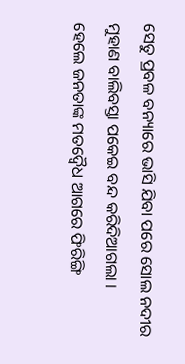ସେତୁ ପ୍ରବଳ ବନ୍ୟାରେ ଭାସି ଯିବା ପରେ ସୋଲ ନଦୀର ମୁହାଣ ବାଲିବସ୍ତା ପକେଇ ବନ୍ଦ କରିଦିଆଗଲା ।
ହେଲେ ଜନତାଙ୍କ ମତଦ୍ଵୈଧ ଆଗରେ ଫିରିଙ୍ଗି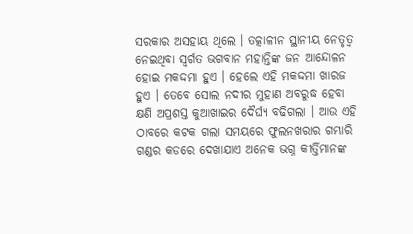ସରକାର ଅସହାୟ ଥିଲେ । ତତ୍କାଳୀନ ସ୍ଥାନୀୟ ନେତୃତ୍ୱ ନେଇଥିବା ସ୍ଵର୍ଗତ ଭଗବାନ ମହାନ୍ତିଙ୍କ ଜନ ଆନ୍ଦୋଳନ ହୋଇ ମକଦ୍ଦମା ହୁଏ । ହେଲେ ଏହି ମକଦ୍ଦମା ଖାରଜ ହୁଏ । ତେବେ ସୋଲ ନଦୀର ମୁହାଣ ଅବରୁଦ୍ଧ ହେବା କ୍ଷଣି ଅପ୍ରଶସ୍ତ କୁଆଖାଇର ଦୈର୍ଘ୍ୟ ବଢିଗଲା । ଆଉ ଏହି ଠାବରେ କଟକ ଗଲା ସମୟରେ ଫୁଲନଖରାର ଗମ୍ଭାରି ଗଣ୍ଡର କଡରେ ଦେଖାଯାଏ ଅନେକ ଭଗ୍ନ କୀର୍ତ୍ତିମାନଙ୍କ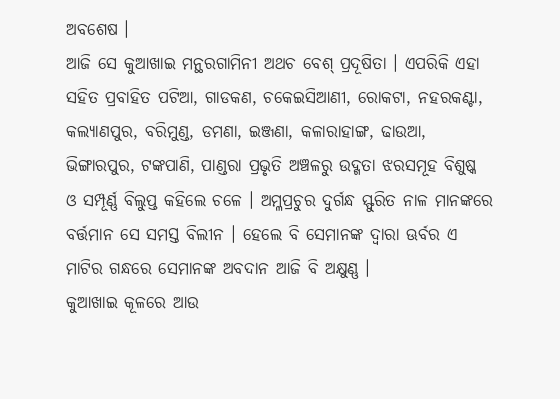ଅବଶେଷ ।
ଆଜି ସେ କୁଆଖାଇ ମନ୍ଥରଗାମିନୀ ଅଥଚ ବେଶ୍ ପ୍ରଦୂଷିତା । ଏପରିକି ଏହା ସହିତ ପ୍ରବାହିତ ପଟିଆ, ଗାଡକଣ, ଚକେଇସିଆଣୀ, ରୋକଟା, ନହରକଣ୍ଟା, କଲ୍ୟାଣପୁର, ବରିମୁଣ୍ଡ, ଡମଣା, ଇଞ୍ଜଣା, କଳାରାହାଙ୍ଗ, ଢାଉଆ, ଭିଙ୍ଗାରପୁର, ଟଙ୍କପାଣି, ପାଣ୍ଡରା ପ୍ରଭୃତି ଅଞ୍ଚଳରୁ ଉଦ୍ଗତା ଝରସମୂହ ବିଶୁଷ୍କ ଓ ସମ୍ପୂର୍ଣ୍ଣ ବିଲୁପ୍ତ କହିଲେ ଚଳେ । ଅମ୍ଳପ୍ରଚୁର ଦୁର୍ଗନ୍ଧ ସ୍ଫୁରିତ ନାଳ ମାନଙ୍କରେ ବର୍ତ୍ତମାନ ସେ ସମସ୍ତ ବିଲୀନ । ହେଲେ ବି ସେମାନଙ୍କ ଦ୍ଵାରା ଊର୍ବର ଏ ମାଟିର ଗନ୍ଧରେ ସେମାନଙ୍କ ଅବଦାନ ଆଜି ବି ଅକ୍ଷୁଣ୍ଣ ।
କୁଆଖାଇ କୂଳରେ ଆଉ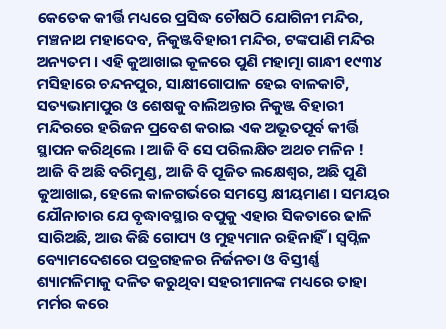କେତେକ କୀର୍ତ୍ତି ମଧ୍ୟରେ ପ୍ରସିଦ୍ଧ ଚୌଷଠି ଯୋଗିନୀ ମନ୍ଦିର, ମଞ୍ଚନାଥ ମହାଦେବ, ନିକୁଞ୍ଜବିହାରୀ ମନ୍ଦିର, ଟଙ୍କପାଣି ମନ୍ଦିର ଅନ୍ୟତମ । ଏହି କୁଆଖାଇ କୂଳରେ ପୁଣି ମହାତ୍ମା ଗାନ୍ଧୀ ୧୯୩୪ ମସିହାରେ ଚନ୍ଦନପୁର, ସାକ୍ଷୀଗୋପାଳ ହେଇ ବାଳକାଟି, ସତ୍ୟଭାମାପୁର ଓ ଶେଷକୁ ବାଲିଅନ୍ତାର ନିକୁଞ୍ଜ ବିହାରୀ ମନ୍ଦିରରେ ହରିଜନ ପ୍ରବେଶ କରାଇ ଏକ ଅଭୂତପୂର୍ବ କୀର୍ତ୍ତି ସ୍ଥାପନ କରିଥିଲେ । ଆଜି ବି ସେ ପରିଲକ୍ଷିତ ଅଥଚ ମଳିନ !
ଆଜି ବି ଅଛି ବରିମୁଣ୍ଡ, ଆଜି ବି ପୂଜିତ ଲକ୍ଷେଶ୍ଵର, ଅଛି ପୁଣି କୁଆଖାଇ, ହେଲେ କାଳଗର୍ଭରେ ସମସ୍ତେ କ୍ଷୀୟମାଣ । ସମୟର ଯୌନାଚାର ଯେ ବୃଦ୍ଧାବସ୍ଥାର ବପୁକୁ ଏହାର ସିକତାରେ ଢାଳି ସାରିଅଛି, ଆଉ କିଛି ଗୋପ୍ୟ ଓ ମୁହ୍ୟମାନ ରହିନାହିଁ । ସ୍ବପ୍ନିଳ ବ୍ୟୋମଦେଶରେ ପତ୍ରଗହଳର ନିର୍ଜନତା ଓ ବିସ୍ତୀର୍ଣ୍ଣ ଶ୍ୟାମଳିମାକୁ ଦଳିତ କରୁଥିବା ସହରୀମାନଙ୍କ ମଧ୍ୟରେ ତାହା ମର୍ମର କରେ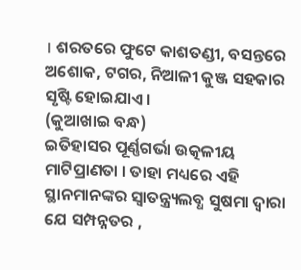। ଶରତରେ ଫୁଟେ କାଶତଣ୍ଡୀ, ବସନ୍ତରେ ଅଶୋକ, ଟଗର, ନିଆଳୀ କୁଞ୍ଜ ସହକାର ସୃଷ୍ଟି ହୋଇଯାଏ ।
(କୁଆଖାଇ ବନ୍ଧ)
ଇତିହାସର ପୂର୍ଣ୍ଣଗର୍ଭା ଉତ୍କଳୀୟ ମାଟିପ୍ରାଣତା । ତାହା ମଧ୍ୟରେ ଏହି ସ୍ଥାନମାନଙ୍କର ସ୍ଵାତନ୍ତ୍ର୍ୟଲବ୍ଧ ସୁଷମା ଦ୍ଵାରା ଯେ ସମ୍ପନ୍ନତର ,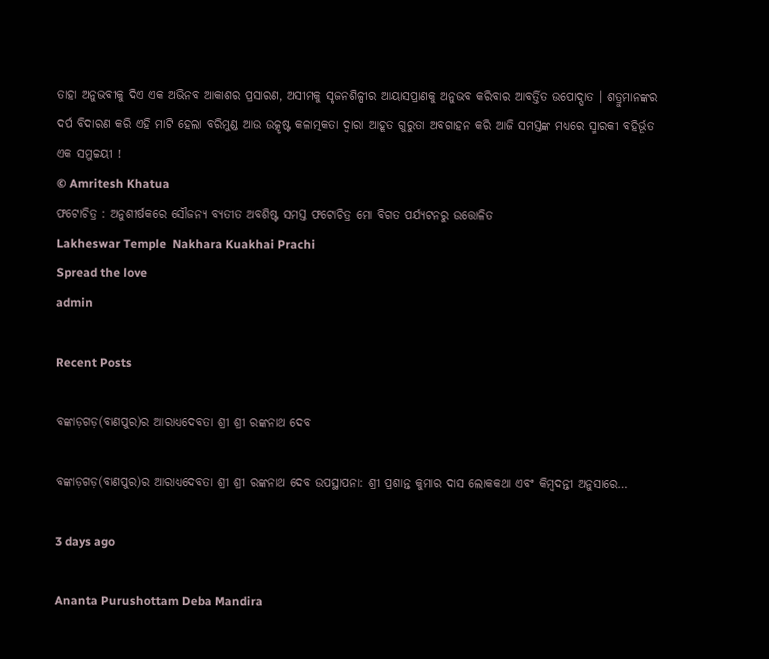ତାହା ଅନୁଭବୀକୁ ଦିଏ ଏକ ଅଭିନବ ଆକାଶର ପ୍ରସାରଣ, ଅସୀମକୁ ସୃଜନଶିଳ୍ପୀର ଆୟାସପ୍ରାଣକୁ ଅନୁଭବ କରିବାର ଆବର୍ତ୍ତିତ ଉପୋଦ୍ଘାତ । ଶତ୍ରୁମାନଙ୍କର ଦର୍ପ ବିଦାରଣ କରି ଏହି ମାଟି ହେଲା ବରିମୁଣ୍ଡ ଆଉ ଉତ୍କୃଷ୍ଟ କଳାତ୍ମକତା ଦ୍ଵାରା ଆହୂତ ଗୁରୁତା ଅବଗାହନ କରି ଆଜି ସମସ୍ତଙ୍କ ମଧ୍ୟରେ ସ୍ମାରକୀ ବହିର୍ଭୂତ ଏକ ସମୁଚ୍ଚୟୀ !
© Amritesh Khatua
ଫଟୋଚିତ୍ର : ଅନୁଶୀର୍ଷକରେ ସୌଜନ୍ୟ ବ୍ୟତୀତ ଅବଶିଷ୍ଟ ସମସ୍ତ ଫଟୋଚିତ୍ର ମୋ ବିଗତ ପର୍ଯ୍ୟଟନରୁ ଉତ୍ତୋଳିତ
Lakheswar Temple  Nakhara Kuakhai Prachi
Spread the love
admin

Recent Posts

ବଙ୍କାଡ଼ଗଡ଼(ବାଣପୁର)ର ଆରାଧ୍ୟଦେବତା ଶ୍ରୀ ଶ୍ରୀ ରଙ୍କନାଥ ଦେବ

ବଙ୍କାଡ଼ଗଡ଼(ବାଣପୁର)ର ଆରାଧ୍ୟଦେବତା ଶ୍ରୀ ଶ୍ରୀ ରଙ୍କନାଥ ଦେବ ଉପସ୍ଥାପନା: ଶ୍ରୀ ପ୍ରଶାନ୍ତ କୁମାର ଦାସ ଲୋକକଥା ଏବଂ କିମ୍ବଦନ୍ତୀ ଅନୁସାରେ…

3 days ago

Ananta Purushottam Deba Mandira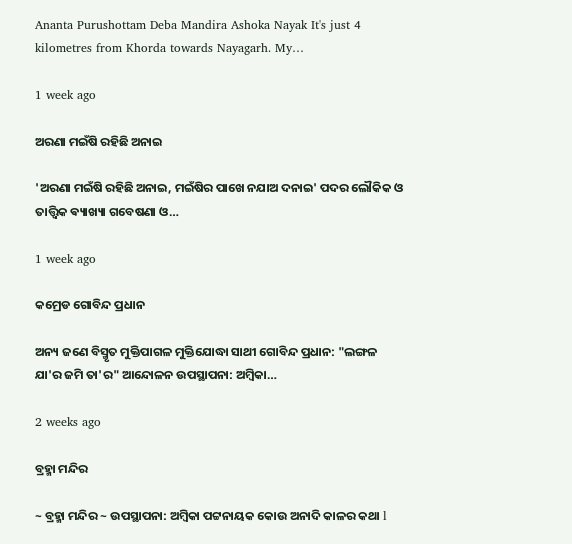Ananta Purushottam Deba Mandira Ashoka Nayak It's just 4 kilometres from Khorda towards Nayagarh. My…

1 week ago

ଅରଣା ମଇଁଷି ରହିଛି ଅନାଇ

'ଅରଣା ମଇଁଷି ରହିଛି ଅନାଇ, ମଇଁଷିର ପାଖେ ନଯାଅ ଦନାଇ' ପଦର ଲୌକିକ ଓ ତାତ୍ତ୍ଵିକ ଵ୍ୟାଖ୍ୟା ଗବେଷଣା ଓ…

1 week ago

କମ୍ରେଡ ଗୋବିନ୍ଦ ପ୍ରଧାନ

ଅନ୍ୟ ଜଣେ ବିସ୍ମୃତ ମୁକ୍ତିପାଗଳ ମୁକ୍ତିଯୋଦ୍ଧା ସାଥୀ ଗୋବିନ୍ଦ ପ୍ରଧାନ: "ଲଙ୍ଗଳ ଯା'ର ଜମି ତା'ର" ଆନ୍ଦୋଳନ ଉପସ୍ଥାପନା: ଅମ୍ବିକା…

2 weeks ago

ବ୍ରହ୍ମା ମନ୍ଦିର

~ ବ୍ରହ୍ମା ମନ୍ଦିର ~ ଉପସ୍ଥାପନା: ଅମ୍ବିକା ପଟ୍ଟନାୟକ କୋଉ ଅନାଦି କାଳର କଥା l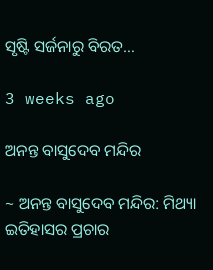ସୃଷ୍ଟି ସର୍ଜନାରୁ ବିରତ…

3 weeks ago

ଅନନ୍ତ ବାସୁଦେବ ମନ୍ଦିର

~ ଅନନ୍ତ ବାସୁଦେବ ମନ୍ଦିର: ମିଥ୍ୟା ଇତିହାସର ପ୍ରଚାର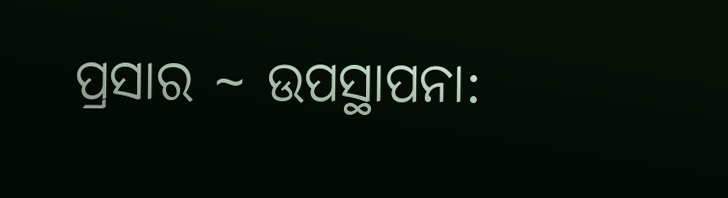ପ୍ରସାର ~ ଉପସ୍ଥାପନା: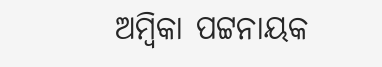ଅମ୍ବିକା ପଟ୍ଟନାୟକ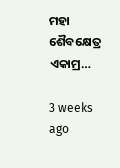ମହା ଶୈବକ୍ଷେତ୍ର ଏକାମ୍ର…

3 weeks ago